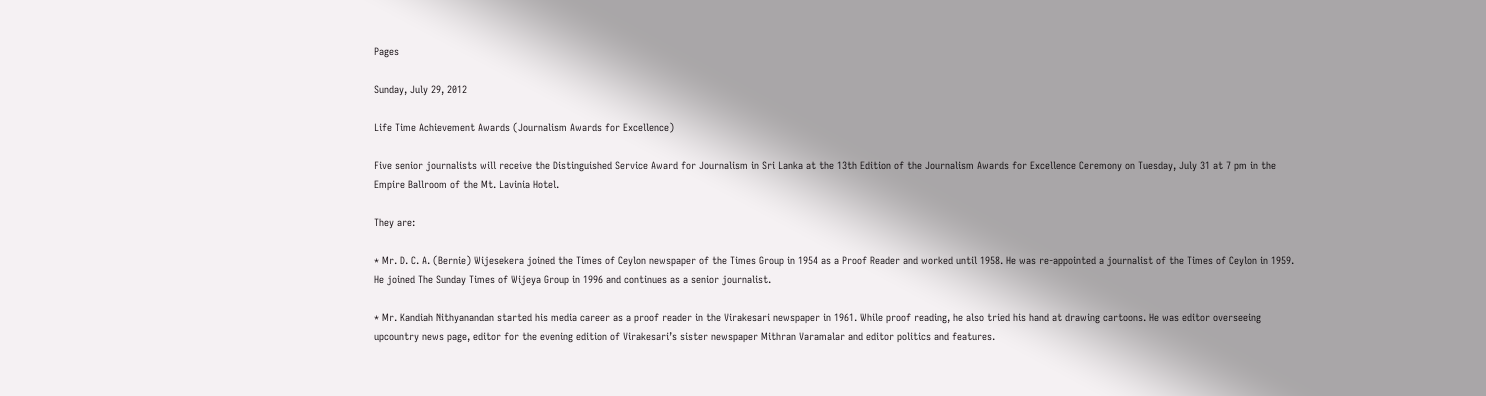Pages

Sunday, July 29, 2012

Life Time Achievement Awards (Journalism Awards for Excellence)

Five senior journalists will receive the Distinguished Service Award for Journalism in Sri Lanka at the 13th Edition of the Journalism Awards for Excellence Ceremony on Tuesday, July 31 at 7 pm in the Empire Ballroom of the Mt. Lavinia Hotel.

They are:

* Mr. D. C. A. (Bernie) Wijesekera joined the Times of Ceylon newspaper of the Times Group in 1954 as a Proof Reader and worked until 1958. He was re-appointed a journalist of the Times of Ceylon in 1959. He joined The Sunday Times of Wijeya Group in 1996 and continues as a senior journalist.

* Mr. Kandiah Nithyanandan started his media career as a proof reader in the Virakesari newspaper in 1961. While proof reading, he also tried his hand at drawing cartoons. He was editor overseeing upcountry news page, editor for the evening edition of Virakesari’s sister newspaper Mithran Varamalar and editor politics and features.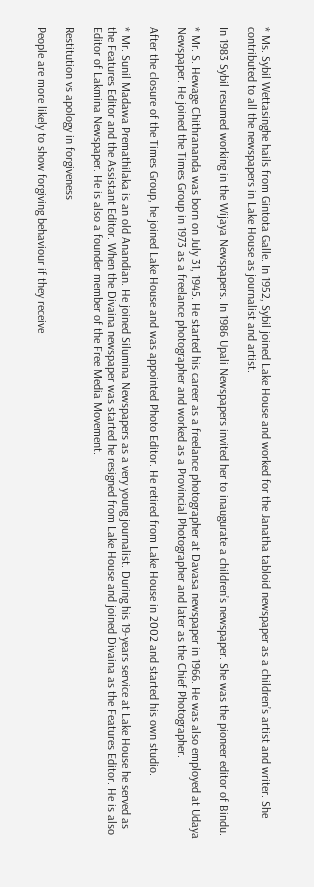* Ms. Sybil Wettasinghe hails from Gintota Galle. In 1952, Sybil joined Lake House and worked for the Janatha tabloid newspaper as a children’s artist and writer. She contributed to all the newspapers in Lake House as journalist and artist.

In 1983 Sybil resumed working in the Wijaya Newspapers. In 1986 Upali Newspapers invited her to inaugurate a children’s newspaper. She was the pioneer editor of Bindu.

* Mr. S. Hewage Chithrananda was born on July 31, 1945. He started his career as a freelance photographer at Davasa newspaper in 1966. He was also employed at Udaya Newspaper. He joined the Times Group in 1973 as a freelance photographer and worked as a Provincial Photographer and later as the Chief Photographer.

After the closure of the Times Group, he joined Lake House and was appointed Photo Editor. He retired from Lake House in 2002 and started his own studio.

* Mr. Sunil Madawa Premathilaka is an old Anandian. He joined Silumina Newspapers as a very young journalist. During his 19-years service at Lake House he served as the Features Editor and the Assistant Editor. When the Divaina newspaper was started he resigned from Lake House and joined Divaina as the Features Editor. He is also Editor of Lakmina Newspaper. He is also a founder member of the Free Media Movement.

Restitution vs apology in forgiveness

People are more likely to show forgiving behaviour if they receive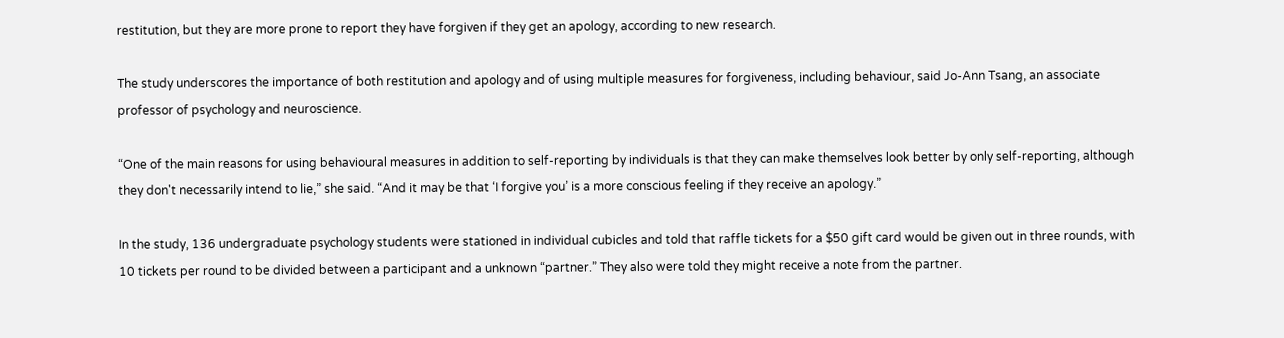restitution, but they are more prone to report they have forgiven if they get an apology, according to new research.

The study underscores the importance of both restitution and apology and of using multiple measures for forgiveness, including behaviour, said Jo-Ann Tsang, an associate professor of psychology and neuroscience.

“One of the main reasons for using behavioural measures in addition to self-reporting by individuals is that they can make themselves look better by only self-reporting, although they don't necessarily intend to lie,” she said. “And it may be that ‘I forgive you’ is a more conscious feeling if they receive an apology.”

In the study, 136 undergraduate psychology students were stationed in individual cubicles and told that raffle tickets for a $50 gift card would be given out in three rounds, with 10 tickets per round to be divided between a participant and a unknown “partner.” They also were told they might receive a note from the partner.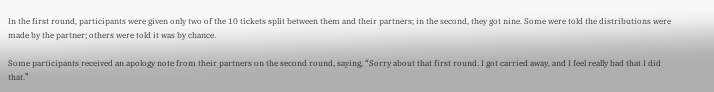In the first round, participants were given only two of the 10 tickets split between them and their partners; in the second, they got nine. Some were told the distributions were made by the partner; others were told it was by chance.

Some participants received an apology note from their partners on the second round, saying, “Sorry about that first round. I got carried away, and I feel really bad that I did that.”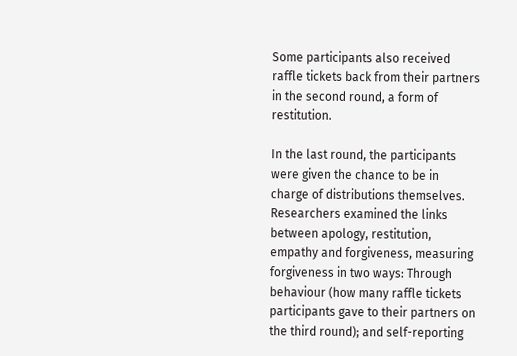Some participants also received raffle tickets back from their partners in the second round, a form of restitution.

In the last round, the participants were given the chance to be in charge of distributions themselves. Researchers examined the links between apology, restitution, empathy and forgiveness, measuring forgiveness in two ways: Through behaviour (how many raffle tickets participants gave to their partners on the third round); and self-reporting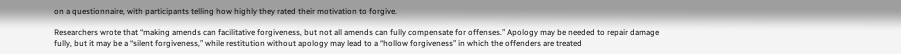on a questionnaire, with participants telling how highly they rated their motivation to forgive.

Researchers wrote that “making amends can facilitative forgiveness, but not all amends can fully compensate for offenses.” Apology may be needed to repair damage fully, but it may be a “silent forgiveness,” while restitution without apology may lead to a “hollow forgiveness” in which the offenders are treated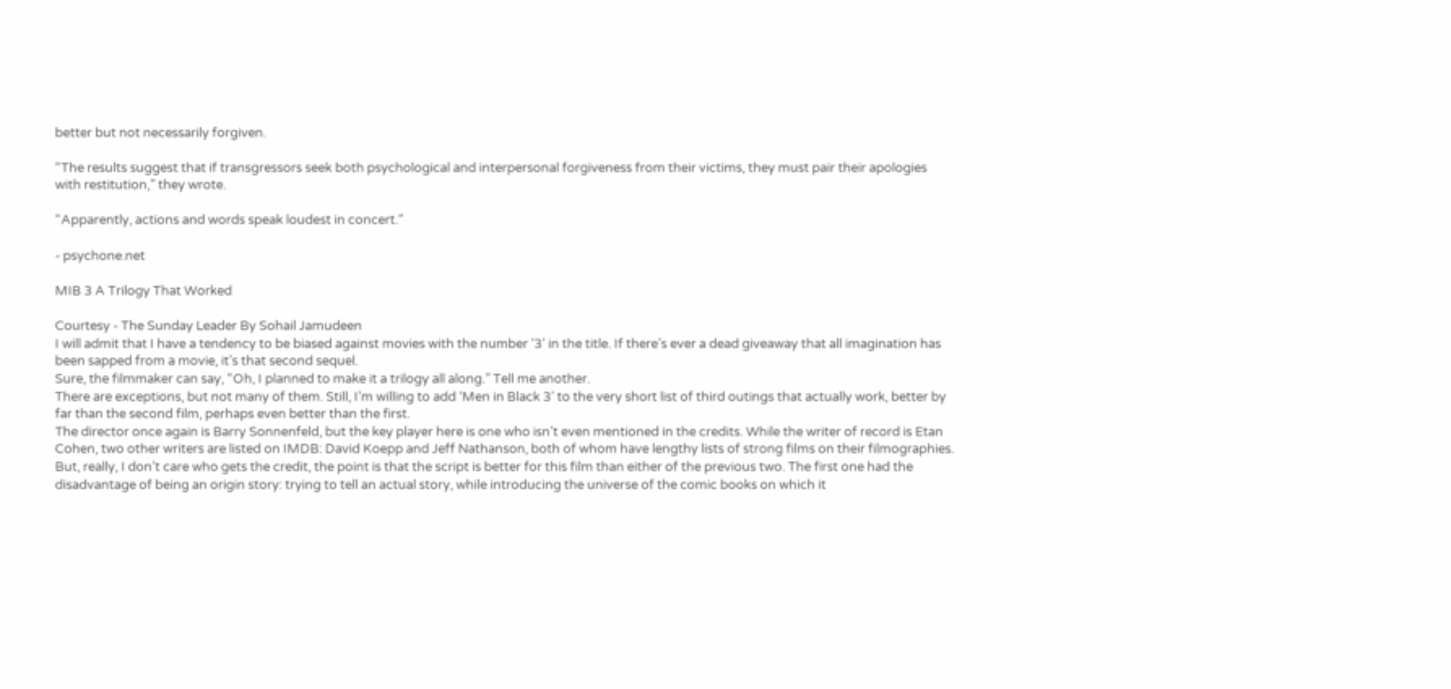better but not necessarily forgiven.

“The results suggest that if transgressors seek both psychological and interpersonal forgiveness from their victims, they must pair their apologies with restitution,” they wrote.

“Apparently, actions and words speak loudest in concert.”

- psychone.net

MIB 3 A Trilogy That Worked

Courtesy - The Sunday Leader By Sohail Jamudeen
I will admit that I have a tendency to be biased against movies with the number ‘3’ in the title. If there’s ever a dead giveaway that all imagination has been sapped from a movie, it’s that second sequel.
Sure, the filmmaker can say, “Oh, I planned to make it a trilogy all along.” Tell me another.
There are exceptions, but not many of them. Still, I’m willing to add ‘Men in Black 3’ to the very short list of third outings that actually work, better by far than the second film, perhaps even better than the first.
The director once again is Barry Sonnenfeld, but the key player here is one who isn’t even mentioned in the credits. While the writer of record is Etan Cohen, two other writers are listed on IMDB: David Koepp and Jeff Nathanson, both of whom have lengthy lists of strong films on their filmographies.
But, really, I don’t care who gets the credit, the point is that the script is better for this film than either of the previous two. The first one had the disadvantage of being an origin story: trying to tell an actual story, while introducing the universe of the comic books on which it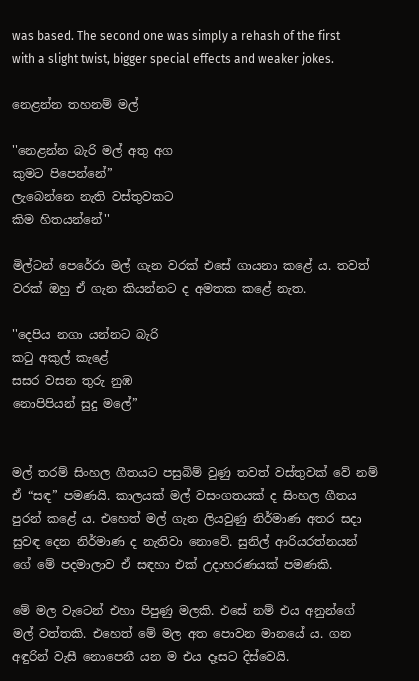was based. The second one was simply a rehash of the first with a slight twist, bigger special effects and weaker jokes.

නෙළන්න තහනම් මල්

''නෙළන්න බැරි මල් අතු අග
කුමට පිපෙන්නේ”
ලැබෙන්නෙ නැති වස්තුවකට
කිම හිතයන්නේ''

මිල්ටන් පෙරේරා මල් ගැන වරක් එසේ ගායනා කළේ ය. තවත් වරක් ඔහු ඒ ගැන කියන්නට ද අමතක කළේ නැත.

''දෙපිය නගා යන්නට බැරි
කටු අකුල් කැළේ
සසර වසන තුරු නුඹ
නොපිපියන් සුදු මලේ”


මල් තරම් සිංහල ගීතයට පසුබිම් වුණු තවත් වස්තුවක් වේ නම් ඒ “සඳ” පමණයි. කාලයක් මල් වසංගතයක් ද සිංහල ගීතය පුරන් කළේ ය. එහෙත් මල් ගැන ලියවුණු නිර්මාණ අතර සදා සුවඳ දෙන නිර්මාණ ද නැතිවා නොවේ. සුනිල් ආරියරත්නයන් ගේ මේ පදමාලාව ඒ සඳහා එක් උදාහරණයක් පමණකි.

මේ මල වැටෙන් එහා පිපුණු මලකි. එසේ නම් එය අනුන්ගේ මල් වත්තකි. එහෙත් මේ මල අත පොවන මානයේ ය. ගන අඳුරින් වැසී නොපෙනී යන ම එය දෑසට දිස්වෙයි.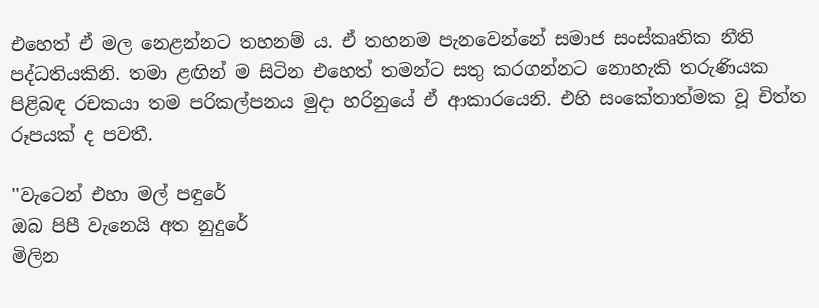එහෙත් ඒ මල නෙළන්නට තහනම් ය. ඒ තහනම පැනවෙන්නේ සමාජ සංස්කෘතික නීති පද්ධතියකිනි. තමා ළඟින් ම සිටින එහෙත් තමන්ට සතු කරගන්නට නොහැකි තරුණියක පිළිබඳ රචකයා තම පරිකල්පනය මුදා හරිනුයේ ඒ ආකාරයෙනි. එහි සංකේතාත්මක වූ චිත්ත රූපයක් ද පවතී.

''වැටෙන් එහා මල් පඳුරේ
ඔබ පිපී වැනෙයි අත නුදුරේ
මිලින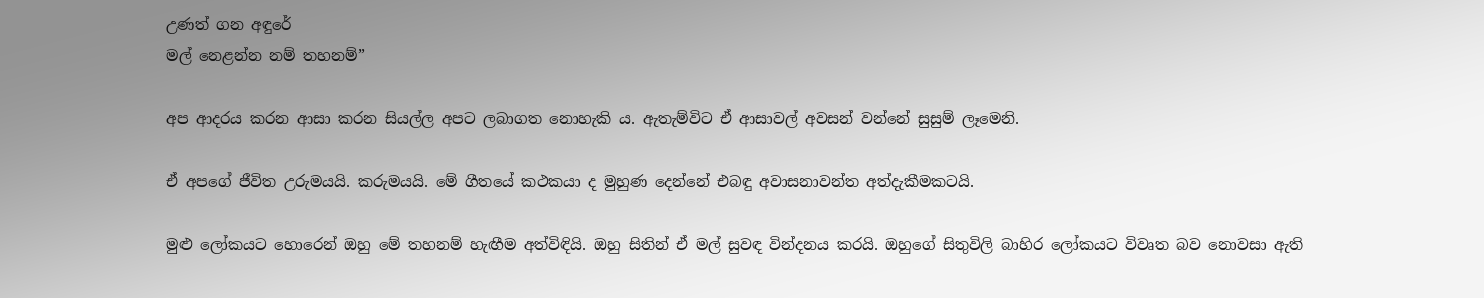උණත් ගන අඳුරේ
මල් නෙළන්න නම් තහනම්”

අප ආදරය කරන ආසා කරන සියල්ල අපට ලබාගත නොහැකි ය. ඇතැම්විට ඒ ආසාවල් අවසන් වන්නේ සුසුම් ලෑමෙනි.

ඒ අපගේ ජීවිත උරුමයයි. කරුමයයි. මේ ගීතයේ කථකයා ද මුහුණ දෙන්නේ එබඳු අවාසනාවන්ත අත්දැකීමකටයි.

මුළු ලෝකයට හොරෙන් ඔහු මේ තහනම් හැඟීම අත්විඳියි. ඔහු සිතින් ඒ මල් සුවඳ වින්දනය කරයි. ඔහුගේ සිතුවිලි බාහිර ලෝකයට විවෘත බව නොවසා ඇති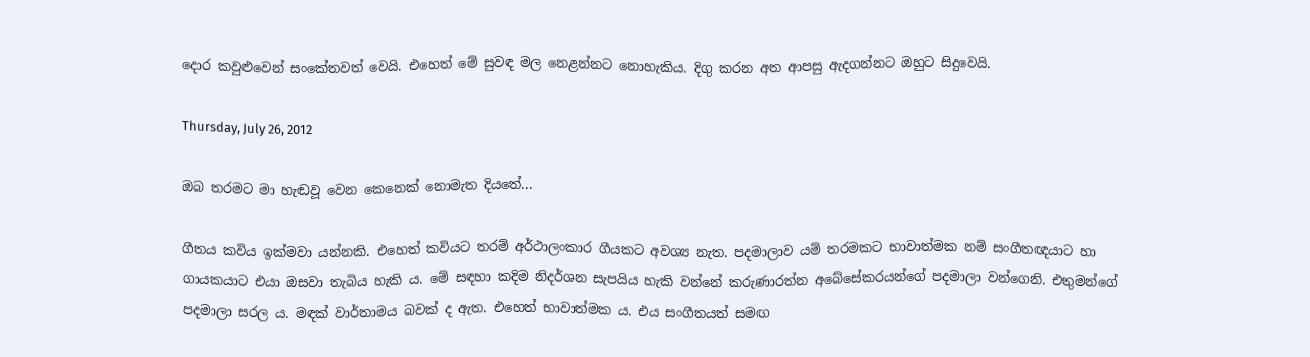දොර කවුළුවෙන් සංකේතවත් වෙයි. එහෙත් මේ සුවඳ මල නෙළන්නට නොහැකිය. දිගු කරන අත ආපසු ඇදගන්නට ඔහුට සිදුවෙයි.

Thursday, July 26, 2012

ඔබ තරමට මා හැඬවූ වෙන කෙනෙක් නොමැත දියතේ...

ගීතය කවිය ඉක්මවා යන්නකි. එහෙත් කවියට තරම් අර්ථාලංකාර ගීයකට අවශ්‍ය නැත. පදමාලාව යම් තරමකට භාවාත්මක නම් සංගීතඥයාට හා ගායකයාට එයා ඔසවා තැබිය හැකි ය. මේ සඳහා කදිම නිදර්ශන සැපයිය හැකි වන්නේ කරුණාරත්න අබේසේකරයන්ගේ පදමාලා වන්ගෙනි. එතුමන්ගේ පදමාලා සරල ය. මඳක් වාර්තාමය බවක් ද ඇත. එහෙත් භාවාත්මක ය. එය සංගීතයත් සමඟ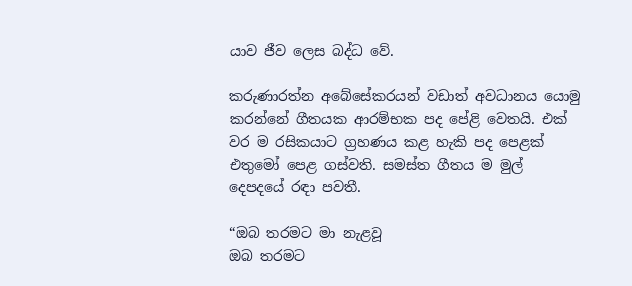යාව ජීව ලෙස බද්ධ වේ.

කරුණාරත්න අබේසේකරයන් වඩාත් අවධානය යොමු කරන්නේ ගීතයක ආරම්භක පද පේළි වෙතයි. එක් වර ම රසිකයාට ග්‍රහණය කළ හැකි පද පෙළක් එතුමෝ පෙළ ගස්වති. සමස්ත ගීතය ම මුල් දෙපදයේ රඳා පවතී.

“ඔබ තරමට මා නැළවූ
ඔබ තරමට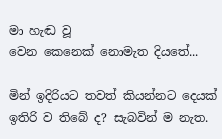මා හැඬ වූ
වෙන කෙනෙක් නොමැත දියතේ...

මින් ඉදිරියට තවත් කියන්නට දෙයක් ඉතිරි ව තිබේ ද? සැබවින් ම නැත.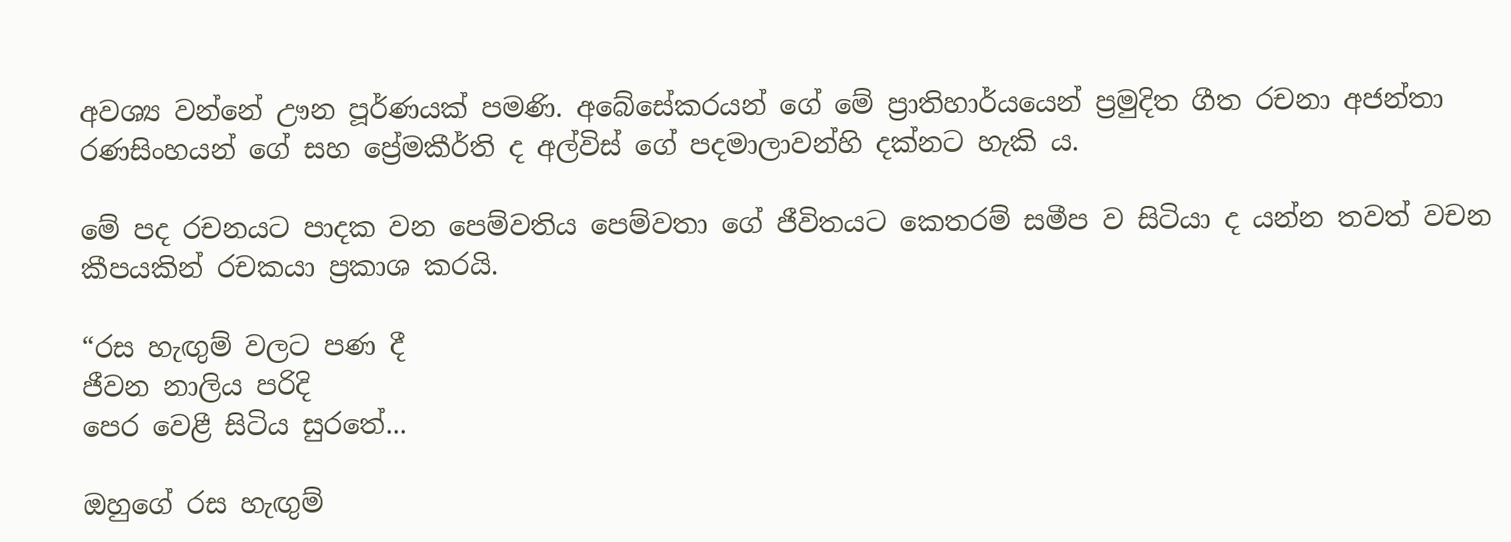අවශ්‍ය වන්නේ ඌන පූර්ණයක් පමණි. අබේසේකරයන් ගේ මේ ප්‍රාතිහාර්යයෙන් ප්‍රමුදිත ගීත රචනා අජන්තා රණසිංහයන් ගේ සහ ප්‍රේමකීර්ති ද අල්විස් ගේ පදමාලාවන්හි දක්නට හැකි ය.

මේ පද රචනයට පාදක වන පෙම්වතිය පෙම්වතා ගේ ජීවිතයට කෙතරම් සමීප ව සිටියා ද යන්න තවත් වචන කීපයකින් රචකයා ප්‍රකාශ කරයි.

“රස හැඟුම් වලට පණ දී
ජීවන නාලිය පරිදි
පෙර වෙළී සිටිය සුරතේ...

ඔහුගේ රස හැඟුම්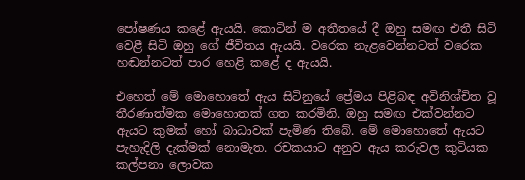පෝෂණය කළේ ඇයයි. කොටින් ම අතීතයේ දී ඔහු සමඟ එතී සිටි වෙළී සිටි ඔහු ගේ ජීවිතය ඇයයි. වරෙක නැළවෙන්නටත් වරෙක හඬන්නටත් පාර හෙළි කළේ ද ඇයයි.

එහෙත් මේ මොහොතේ ඇය සිටිනුයේ ප්‍රේමය පිළිබඳ අවිනිශ්චිත වූ තීරණාත්මක මොහොතක් ගත කරමිනි. ඔහු සමඟ එක්වන්නට ඇයට කුමක් හෝ බාධාවක් පැමිණ තිබේ. මේ මොහොතේ ඇයට පැහැදිලි දැක්මක් නොමැත. රචකයාට අනුව ඇය කරුවල කුටියක කල්පනා ලොවක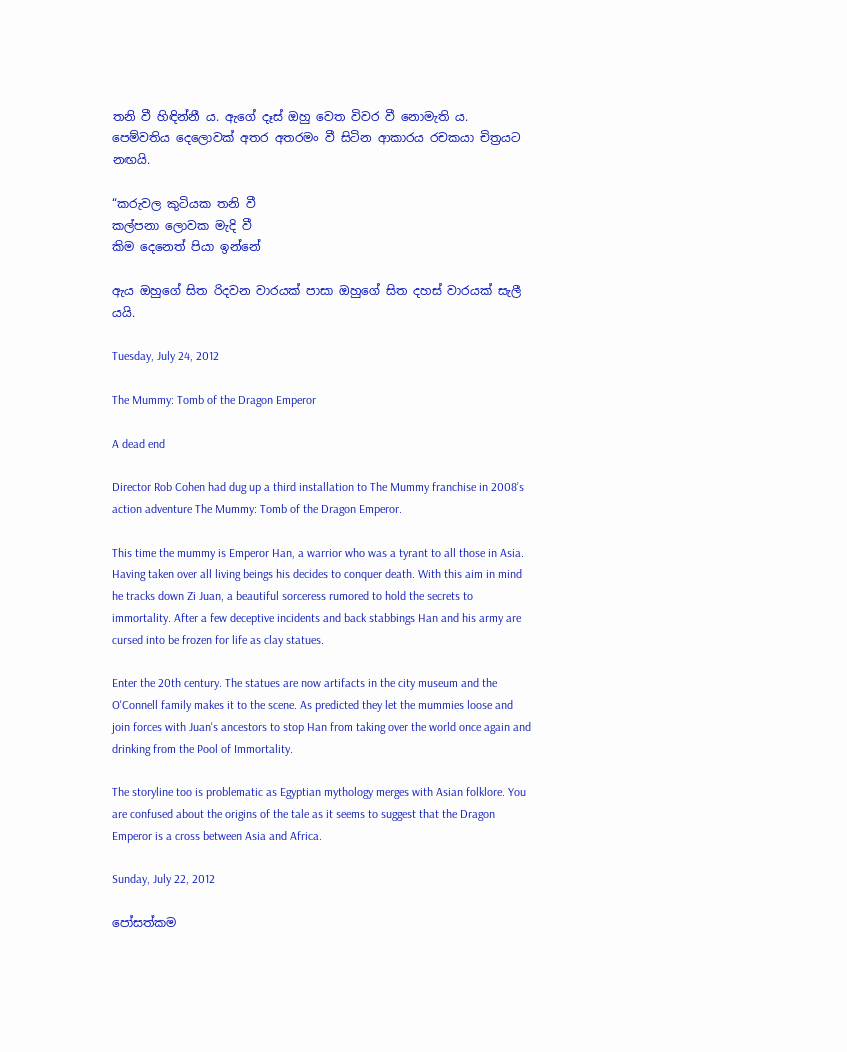තනි වී හිඳින්නී ය. ඇගේ දෑස් ඔහු වෙත විවර වී නොමැති ය. පෙම්වතිය දෙලොවක් අතර අතරමං වී සිටින ආකාරය රචකයා චිත්‍රයට නඟයි.

“කරුවල කුටියක තනි වී
කල්පනා ලොවක මැදි වී
කිම දෙනෙත් පියා ඉන්නේ

ඇය ඔහුගේ සිත රිදවන වාරයක් පාසා ඔහුගේ සිත දහස් වාරයක් සැලී යයි.

Tuesday, July 24, 2012

The Mummy: Tomb of the Dragon Emperor

A dead end

Director Rob Cohen had dug up a third installation to The Mummy franchise in 2008’s action adventure The Mummy: Tomb of the Dragon Emperor.

This time the mummy is Emperor Han, a warrior who was a tyrant to all those in Asia. Having taken over all living beings his decides to conquer death. With this aim in mind he tracks down Zi Juan, a beautiful sorceress rumored to hold the secrets to immortality. After a few deceptive incidents and back stabbings Han and his army are cursed into be frozen for life as clay statues.

Enter the 20th century. The statues are now artifacts in the city museum and the O'Connell family makes it to the scene. As predicted they let the mummies loose and join forces with Juan's ancestors to stop Han from taking over the world once again and drinking from the Pool of Immortality.

The storyline too is problematic as Egyptian mythology merges with Asian folklore. You are confused about the origins of the tale as it seems to suggest that the Dragon Emperor is a cross between Asia and Africa.

Sunday, July 22, 2012

පෝසත්කම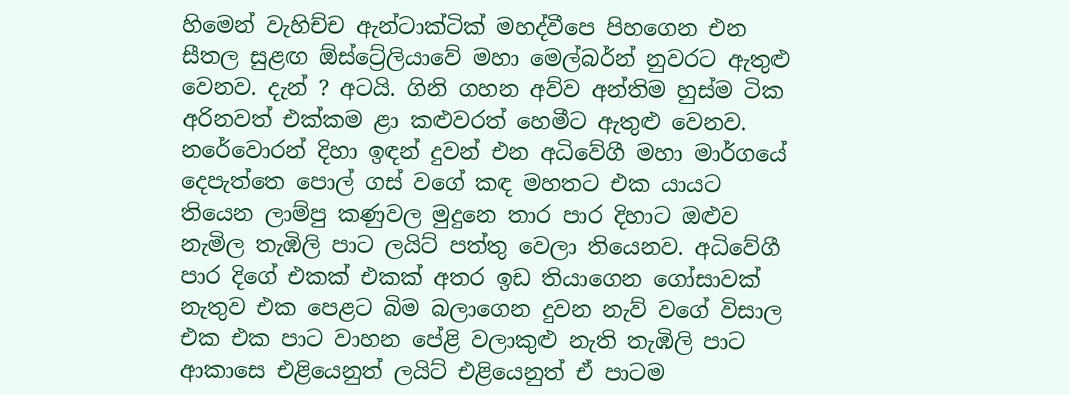හිමෙන් වැහිච්ච ඇන්ටාක්ටික් මහද්වීපෙ පිහගෙන එන සීතල සුළඟ ඕස්ට්‍රේලියාවේ මහා මෙල්බර්න් නුවරට ඇතුළු වෙනව. දැන් ? අටයි. ගිනි ගහන අව්ව අන්තිම හුස්ම ටික අරිනවත් එක්කම ළා කළුවරත් හෙමීට ඇතුළු වෙනව. නරේවොරන් දිහා ඉඳන් දුවන් එන අධිවේගී මහා මාර්ගයේ දෙපැත්තෙ පොල් ගස් වගේ කඳ මහතට එක යායට තියෙන ලාම්පු කණුවල මුදුනෙ තාර පාර දිහාට ඔළුව නැමිල තැඹිලි පාට ලයිට් පත්තු වෙලා තියෙනව. අධිවේගී පාර දිගේ එකක් එකක් අතර ඉඩ තියාගෙන ගෝසාවක් නැතුව එක පෙළට බිම බලාගෙන දුවන නැව් වගේ විසාල එක එක පාට වාහන පේළි වලාකුළු නැති තැඹිලි පාට ආකාසෙ එළියෙනුත් ලයිට් එළියෙනුත් ඒ පාටම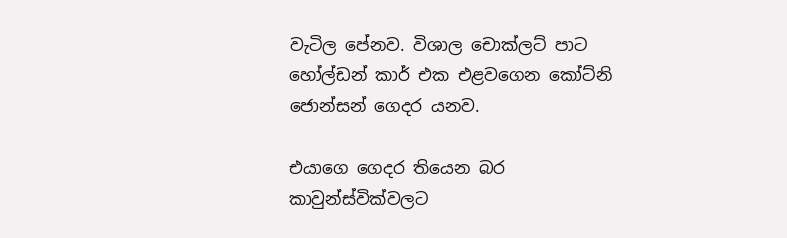වැටිල පේනව. විශාල චොක්ලට් පාට හෝල්ඩන් කාර් එක එළවගෙන කෝට්නි ජොන්සන් ගෙදර යනව.

එයාගෙ ගෙදර තියෙන බර කාවුන්ස්වික්වලට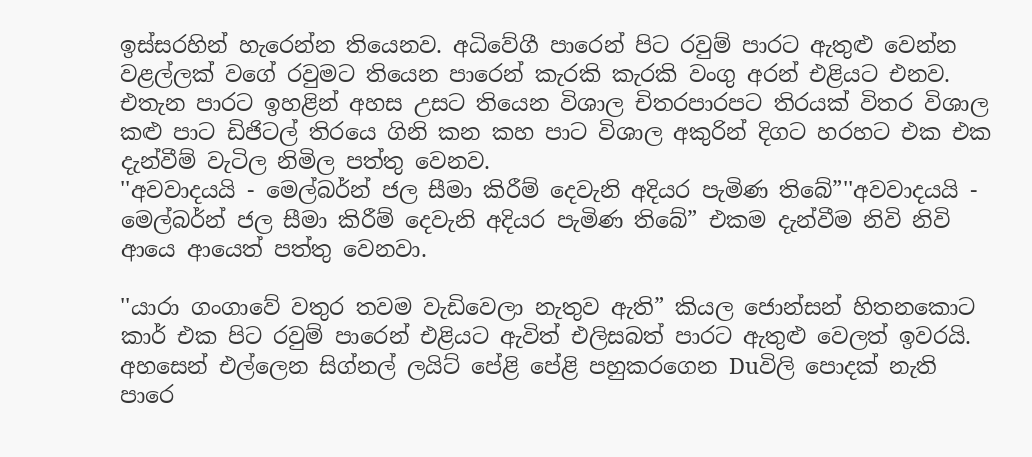ඉස්සරහින් හැරෙන්න තියෙනව. අධිවේගී පාරෙන් පිට රවුම් පාරට ඇතුළු වෙන්න වළල්ලක් වගේ රවුමට තියෙන පාරෙන් කැරකි කැරකි වංගු අරන් එළියට එනව. එතැන පාරට ඉහළින් අහස උසට තියෙන විශාල චිතරපාරපට තිරයක් විතර විශාල කළු පාට ඩිජිටල් තිරයෙ ගිනි කන කහ පාට විශාල අකුරින් දිගට හරහට එක එක දැන්වීම් වැටිල නිමිල පත්තු වෙනව.
''අවවාදයයි - මෙල්බර්න් ජල සීමා කිරීම් දෙවැනි අදියර පැමිණ තිබේ”''අවවාදයයි - මෙල්බර්න් ජල සීමා කිරීම් දෙවැනි අදියර පැමිණ තිබේ” එකම දැන්වීම නිවි නිවි ආයෙ ආයෙත් පත්තු වෙනවා.

''යාරා ගංගාවේ වතුර තවම වැඩිවෙලා නැතුව ඇති” කියල ජොන්සන් හිතනකොට කාර් එක පිට රවුම් පාරෙන් එළියට ඇවිත් එලිසබත් පාරට ඇතුළු වෙලත් ඉවරයි. අහසෙන් එල්ලෙන සිග්නල් ලයිට් පේළි පේළි පහුකරගෙන Duවිලි පොදක් නැති පාරෙ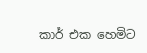කාර් එක හෙමිට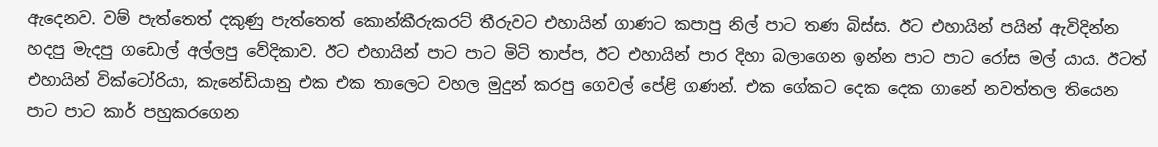ඇදෙනව. වම් පැත්තෙත් දකුණු පැත්තෙත් කොන්කීරුකරට් තීරුවට එහායින් ගාණට කපාපු නිල් පාට තණ බිස්ස. ඊට එහායින් පයින් ඇවිදින්න හදපු මැදපු ගඩොල් අල්ලපු වේදිකාව. ඊට එහායින් පාට පාට මිටි තාප්ප, ඊට එහායින් පාර දිහා බලාගෙන ඉන්න පාට පාට රෝස මල් යාය. ඊටත් එහායින් වික්ටෝරියා, කැනේඩියානු එක එක තාලෙට වහල මුදුන් කරපු ගෙවල් පේළි ගණන්. එක ගේකට දෙක දෙක ගානේ නවත්තල තියෙන පාට පාට කාර් පහුකරගෙන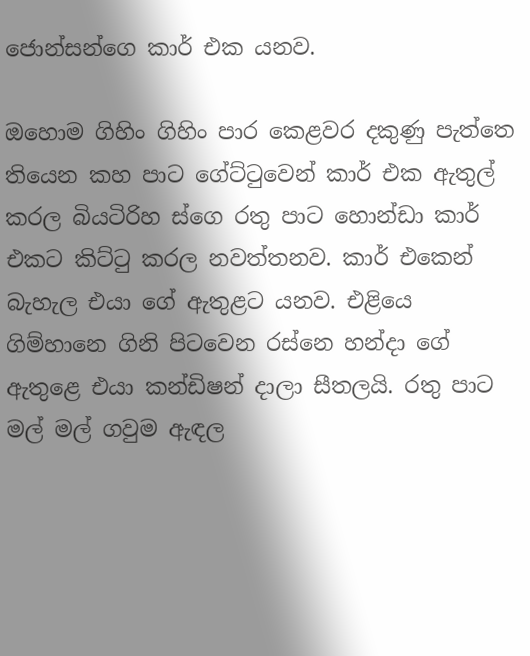ජොන්සන්ගෙ කාර් එක යනව.

ඔහොම ගිහිං ගිහිං පාර කෙළවර දකුණු පැත්තෙ තියෙන කහ පාට ගේට්ටුවෙන් කාර් එක ඇතුල් කරල බියටිරිහ ස්ගෙ රතු පාට හොන්ඩා කාර් එකට කිට්ටු කරල නවත්තනව. කාර් එකෙන් බැහැල එයා ගේ ඇතුළට යනව. එළියෙ ගිම්හානෙ ගිනි පිටවෙන රස්නෙ හන්දා ගේ ඇතුළෙ එයා කන්ඩිෂන් දාලා සීතලයි. රතු පාට මල් මල් ගවුම ඇඳල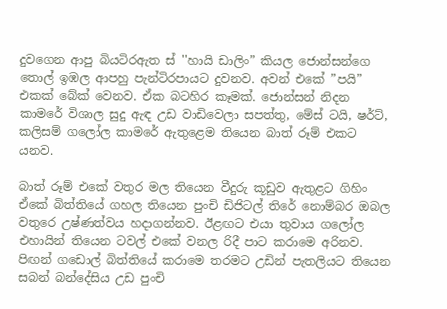දුවගෙන ආපු බියටිරඇත ස් ''හායි ඩාලිං” කියල ජොන්සන්ගෙ තොල් ඉඹල ආපහු පැන්ටිර‍පායට දුවනව. අවන් එකේ ”පයි” එකක් බේක් වෙනව. ඒක බටහිර කෑමක්. ජොන්සන් නිදන කාමරේ විශාල සුදු ඇඳ උඩ වාඩිවෙලා සපත්තු, මේස් ටයි, ෂර්ට්, කලිසම් ගලෝල කාමරේ ඇතුළෙම තියෙන බාත් රූම් එකට යනව.

බාත් රූම් එකේ වතුර මල තියෙන වීදුරු කූඩුව ඇතුළට ගිහිං ඒකේ බිත්තියේ ගහල තියෙන පුංචි ඩිජිටල් තිරේ නොම්බර ඔබල වතුරෙ උෂ්ණත්වය හදාගන්නව. ඊළඟට එයා තුවාය ගලෝල එහායින් තියෙන ටවල් එකේ වනල රිදී පාට කරාමෙ අරිනව. පිඟන් ගඩොල් බිත්තියේ කරාමෙ තරමට උඩින් පැතලියට තියෙන සබන් බන්දේසිය උඩ පුංචි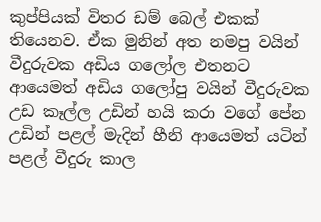කුප්පියක් විතර ඩම් බෙල් එකක් තියෙනව. ඒක මුනින් අත නමපු වයින් වීදුරුවක අඩිය ගලෝල එතනට ආයෙමත් අඩිය ගලෝපු වයින් වීදුරුවක උඩ කෑල්ල උඩින් හයි කරා වගේ පේන උඩින් පළල් මැදින් හීනි ආයෙමත් යටින් පළල් වීදුරු කාල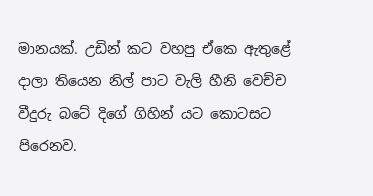මානයක්. උඩින් කට වහපු ඒකෙ ඇතුළේ දාලා තියෙන නිල් පාට වැලි හීනි වෙච්ච වීදුරු බටේ දිගේ ගිහින් යට කොටසට පිරෙනව.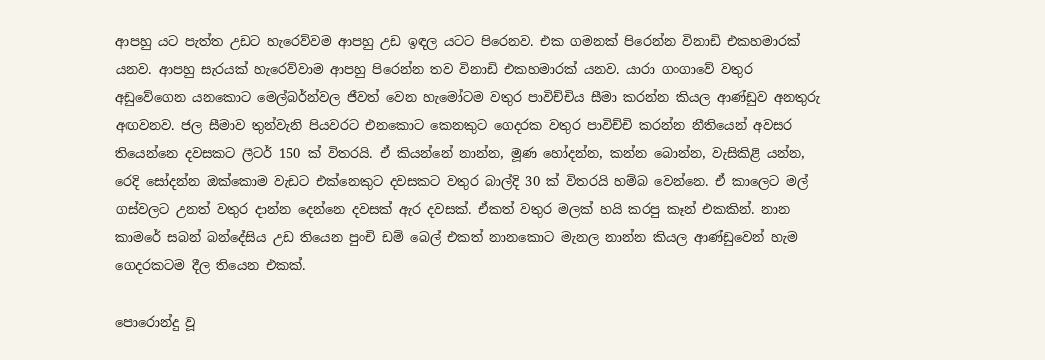ආපහු යට පැත්ත උඩට හැරෙව්වම ආපහු උඩ ඉඳල යටට පිරෙනව. එක ගමනක් පිරෙන්න විනාඩි එකහමාරක් යනව. ආපහු සැරයක් හැරෙව්වාම ආපහු පිරෙන්න තව විනාඩි එකහමාරක් යනව. යාරා ගංගාවේ වතුර අඩුවේගෙන යනකොට මෙල්බර්න්වල ජීවත් වෙන හැමෝටම වතුර පාවිච්චිය සීමා කරන්න කියල ආණ්ඩුව අනතුරු අඟවනව. ජල සීමාව තුන්වැනි පියවරට එනකොට කෙනකුට ගෙදරක වතුර පාවිච්චි කරන්න නීතියෙන් අවසර තියෙන්නෙ දවසකට ලීටර් 150 ක් විතරයි. ඒ කියන්නේ නාන්න, මූණ හෝදන්න, කන්න බොන්න, වැසිකිළි යන්න, රෙදි සෝදන්න ඔක්කොම වැඩට එක්නෙකුට දවසකට වතුර බාල්දි 30 ක් විතරයි හම්බ වෙන්නෙ. ඒ කාලෙට මල් ගස්වලට උනත් වතුර දාන්න දෙන්නෙ දවසක් ඇර දවසක්. ඒකත් වතුර මලක් හයි කරපු කෑන් එකකින්. නාන කාමරේ සබන් බන්දේසිය උඩ තියෙන පුංචි ඩම් බෙල් එකත් නානකොට මැනල නාන්න කියල ආණ්ඩුවෙන් හැම ගෙදරකටම දීල තියෙන එකක්.

පොරොන්දු වූ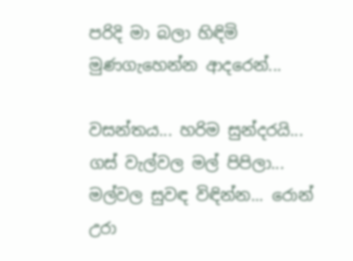පරිදි මා බලා හිඳිමි මුණගැහෙන්න ආදරෙන්...

වසන්තය... හරිම සුන්දරයි... ගස්‌ වැල්වල මල් පිපිලා... මල්වල සුවඳ විඳින්න... රොන් උරා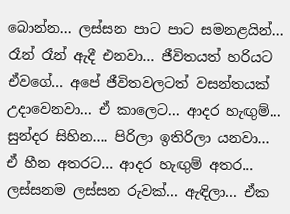බොන්න... ලස්‌සන පාට පාට සමනළයින්... රෑන් රෑන් ඇදී එනවා... ජීවිතයත් හරියට ඒවගේ... අපේ ජීවිතවලටත් වසන්තයක්‌ උදාවෙනවා... ඒ කාලෙට... ආදර හැඟුම්... සුන්දර සිහින.... පිරිලා ඉතිරිලා යනවා... ඒ හීන අතරට... ආදර හැඟුම් අතර... ලස්‌සනම ලස්‌සන රුවක්‌... ඇඳිලා... ඒක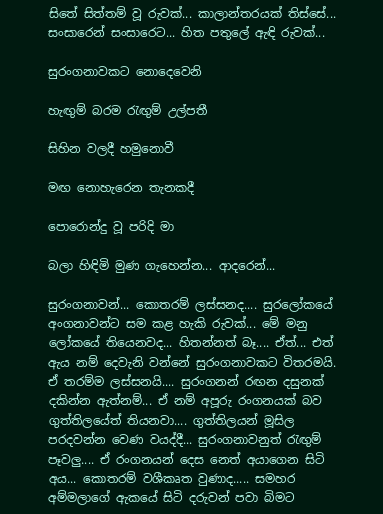සිතේ සිත්තම් වූ රුවක්‌... කාලාන්තරයක්‌ තිස්‌සේ... සංසාරෙන් සංසාරෙට... හිත පතුලේ ඇඳි රුවක්‌...

සුරංගනාවකට නොදෙවෙනි

හැඟුම් බරම රැඟුම් උල්පතී

සිහින වලදී හමුනොවී

මඟ නොහැරෙන තැනකදී

පොරොන්දු වූ පරිදි මා

බලා හිඳිමි මුණ ගැහෙන්න... ආදරෙන්...

සුරංගනාවන්... කොතරම් ලස්‌සනද.... සුරලෝකයේ අංගනාවන්ට සම කළ හැකි රුවක්‌... මේ මනු ලෝකයේ තියෙනවද... හිතන්නත් බෑ.... ඒත්... එත් ඇය නම් දෙවැනි වන්නේ සුරංගනාවකට විතරමයි. ඒ තරම්ම ලස්‌සනයි.... සුරංගනන් රඟන දසුනක්‌ දකින්න ඇත්නම්... ඒ නම් අපූරු රංගනයක්‌ බව ගුත්තිලයේත් තියනවා.... ගුත්තිලයන් මූසිල පරදවන්න වෙණ වයද්දී... සුරංගනාවනුත් රැඟුම් පෑවලු.... ඒ රංගනයන් දෙස නෙත් අයාගෙන සිටි අය... කොතරම් වශීකෘත වුණාද..... සමහර අම්මලාගේ ඇකයේ සිටි දරුවන් පවා බිමට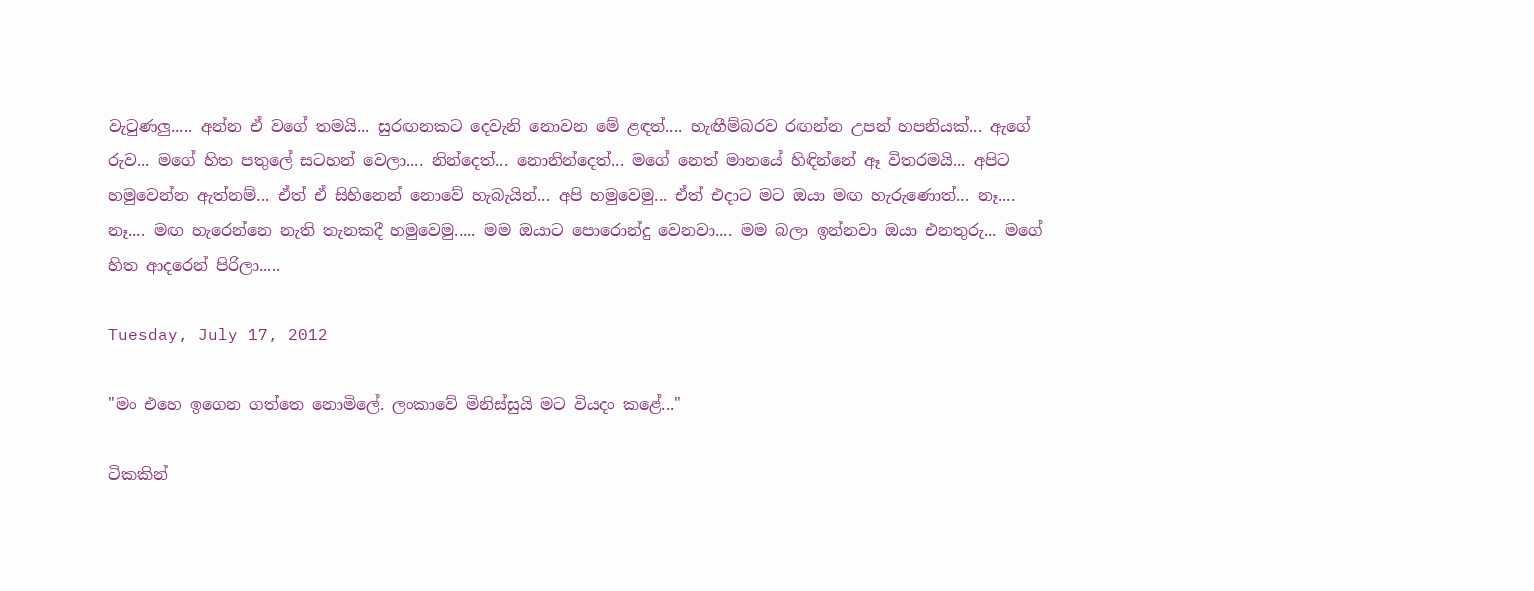වැටුණලු..... අන්න ඒ වගේ තමයි... සුරඟනකට දෙවැනි නොවන මේ ළඳත්.... හැඟීම්බරව රඟන්න උපන් හපනියක්‌... ඇගේ රුව... මගේ හිත පතුලේ සටහන් වෙලා.... නින්දෙත්... නොනින්දෙත්... මගේ නෙත් මානයේ හිඳින්නේ ඈ විතරමයි... අපිට හමුවෙන්න ඇත්නම්... ඒත් ඒ සිහිනෙන් නොවේ හැබැයින්... අපි හමුවෙමු... ඒත් එදාට මට ඔයා මඟ හැරුණොත්... නෑ.... නෑ.... මඟ හැරෙන්නෙ නැති තැනකදී හමුවෙමු..... මම ඔයාට පොරොන්දු වෙනවා.... මම බලා ඉන්නවා ඔයා එනතුරු... මගේ හිත ආදරෙන් පිරිලා.....

Tuesday, July 17, 2012

"මං එහෙ ඉගෙන ගත්තෙ නොමිලේ. ලංකාවේ මිනිස්සුයි මට වියදං කළේ..."

ටිකකින්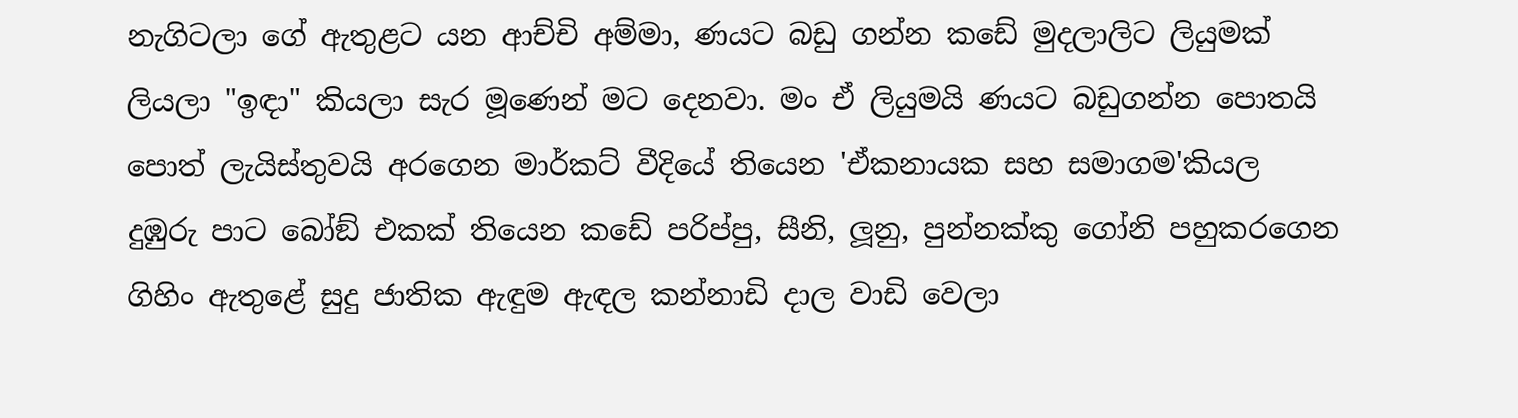නැගිටලා ගේ ඇතුළට යන ආච්චි අම්මා, ණයට බඩු ගන්න කඩේ මුදලාලිට ලියුමක් ලියලා "ඉඳා" කියලා සැර මූණෙන් මට දෙනවා. මං ඒ ලියුමයි ණයට බඩුගන්න පොතයි පොත් ලැයිස්තුවයි අරගෙන මාර්කට් වීදියේ තියෙන 'ඒකනායක සහ සමාගම'කියල දුඹුරු පාට බෝඞ් එකක් තියෙන කඩේ පරිප්පු, සීනි, ලූනු, පුන්නක්කු ගෝනි පහුකරගෙන ගිහිං ඇතුළේ සුදු ජාතික ඇඳුම ඇඳල කන්නාඩි දාල වාඩි වෙලා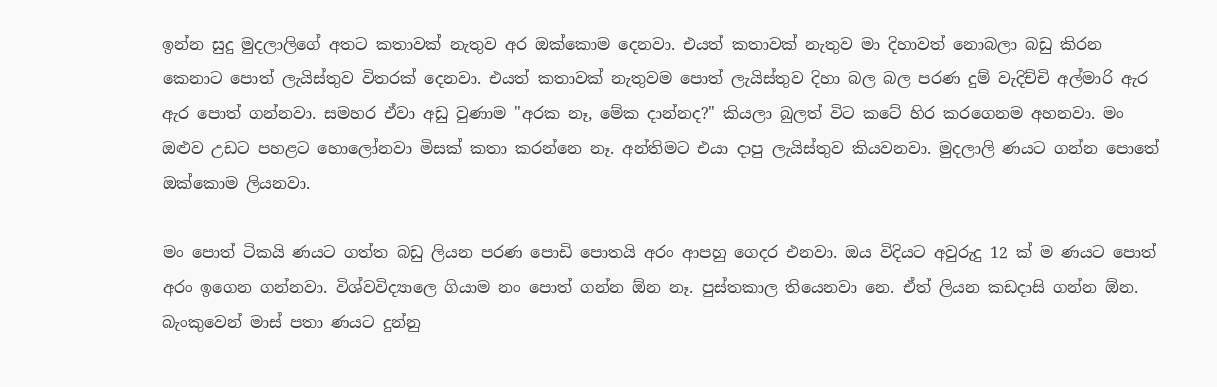ඉන්න සුදු මුදලාලිගේ අතට කතාවක් නැතුව අර ඔක්කොම දෙනවා. එයත් කතාවක් නැතුව මා දිහාවත් නොබලා බඩු කිරන කෙනාට පොත් ලැයිස්තුව විතරක් දෙනවා. එයත් කතාවක් නැතුවම පොත් ලැයිස්තුව දිහා බල බල පරණ දුම් වැදිච්චි අල්මාරි ඇර ඇර පොත් ගන්නවා. සමහර ඒවා අඩු වුණාම "අරක නෑ, මේක දාන්නද?" කියලා බුලත් විට කටේ හිර කරගෙනම අහනවා. මං ඔළුව උඩට පහළට හොලෝනවා මිසක් කතා කරන්නෙ නෑ. අන්තිමට එයා දාපු ලැයිස්තුව කියවනවා. මුදලාලි ණයට ගන්න පොතේ ඔක්කොම ලියනවා.

මං පොත් ටිකයි ණයට ගත්ත බඩු ලියන පරණ පොඩි පොතයි අරං ආපහු ගෙදර එනවා. ඔය විදියට අවුරුදු 12 ක් ම ණයට පොත් අරං ඉගෙන ගන්නවා. විශ්වවිද්‍යාලෙ ගියාම නං පොත් ගන්න ඕන නෑ. පුස්තකාල තියෙනවා නෙ. ඒත් ලියන කඩදාසි ගන්න ඕන. බැංකුවෙන් මාස් පතා ණයට දුන්නු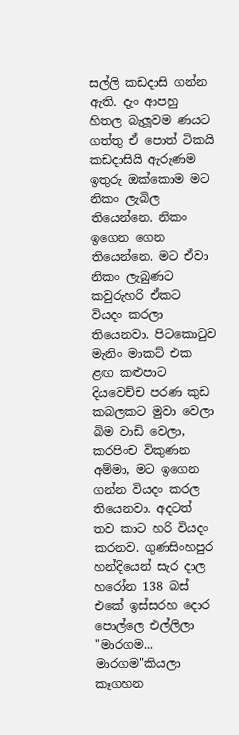සල්ලි කඩදාසි ගන්න ඇති. දැං ආපහු හිතල බැලූවම ණයට ගත්තු ඒ පොත් ටිකයි කඩදාසියි ඇරුණම ඉතුරු ඔක්කොම මට නිකං ලැබිල තියෙන්නෙ. නිකං ඉගෙන ගෙන තියෙන්නෙ. මට ඒවා නිකං ලැබුණට කවුරුහරි ඒකට වියදං කරලා තියෙනවා. පිටකොටුව මැනිං මාකට් එක ළඟ කළුපාට දියවෙච්ච පරණ කුඩ කබලකට මුවා වෙලා බිම වාඩි වෙලා, කරපිංච විකුණන අම්මා, මට ඉගෙන ගන්න වියදං කරල තියෙනවා. අදටත් තව කාට හරි වියදං කරනව. ගුණසිංහපුර හන්දියෙන් සැර දාල හරෝන 138 බස් එකේ ඉස්සරහ දොර පොල්ලෙ එල්ලිලා "මාරගම... මාරගම"කියලා කෑගහන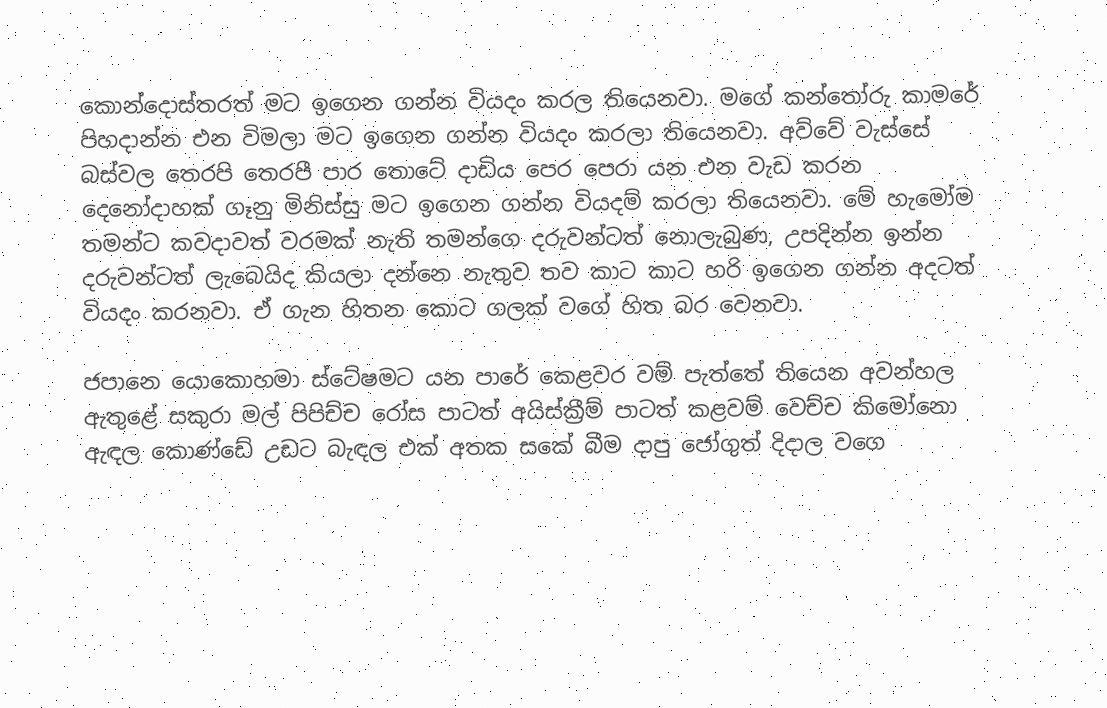කොන්දොස්තරත් මට ඉගෙන ගන්න වියදං කරල තියෙනවා. මගේ කන්තෝරු කාමරේ පිහදාන්න එන විමලා මට ඉගෙන ගන්න වියදං කරලා තියෙනවා. අව්වේ වැස්සේ බස්වල තෙරපි තෙරපී පාර තොටේ දාඩිය පෙර පෙරා යන එන වැඩ කරන දෙනෝදාහක් ගෑනු මිනිස්සු මට ඉගෙන ගන්න වියදම් කරලා තියෙනවා. මේ හැමෝම තමන්ට කවදාවත් වරමක් නැති තමන්ගෙ දරුවන්ටත් නොලැබුණ, උපදින්න ඉන්න දරුවන්ටත් ලැබෙයිද කියලා දන්නෙ නැතුව තව කාට කාට හරි ඉගෙන ගන්න අදටත් වියදං කරනවා. ඒ ගැන හිතන කොට ගලක් වගේ හිත බර වෙනවා.

ජපානෙ යොකොහමා ස්ටේෂමට යන පාරේ කෙළවර වම් පැත්තේ තියෙන අවන්හල ඇතුළේ සකුරා මල් පිපිච්ච රෝස පාටත් අයිස්ක්‍රීම් පාටත් කළවම් වෙච්ච කිමෝනො ඇඳල කොණ්ඩේ උඩට බැඳල එක් අතක සකේ බීම දාපු ජෝගුත් දිදාල වගෙ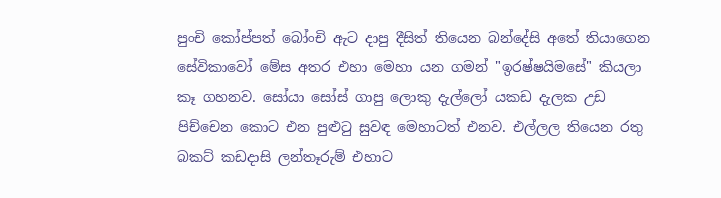පුංචි කෝප්පත් බෝංචි ඇට දාපු දීසිත් තියෙන බන්දේසි අතේ තියාගෙන සේවිකාවෝ මේස අතර එහා මෙහා යන ගමන් "ඉරෂ්ෂයිමසේ" කියලා කෑ ගහනව. සෝයා සෝස් ගාපු ලොකු දැල්ලෝ යකඩ දැලක උඩ පිච්චෙන කොට එන පුළුටු සුවඳ මෙහාටත් එනව. එල්ලල තියෙන රතු බකට් කඩදාසි ලන්තෑරුම් එහාට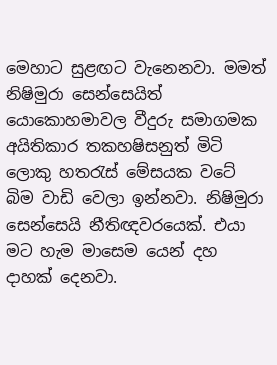මෙහාට සුළඟට වැනෙනවා. මමත් නිෂිමුරා සෙන්සෙයිත් යොකොහමාවල වීදුරු සමාගමක අයිතිකාර තකහෂිසනුත් මිටි ලොකු හතරැස් මේසයක වටේ බිම වාඩි වෙලා ඉන්නවා. නිෂිමුරා සෙන්සෙයි නීතිඥවරයෙක්. එයා මට හැම මාසෙම යෙන් දහ දාහක් දෙනවා.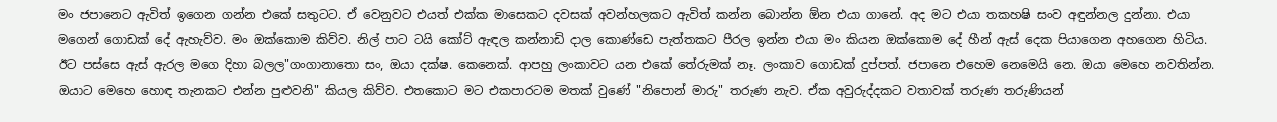මං ජපානෙට ඇවිත් ඉගෙන ගන්න එකේ සතුටට. ඒ වෙනුවට එයත් එක්ක මාසෙකට දවසක් අවන්හලකට ඇවිත් කන්න බොන්න ඕන එයා ගානේ. අද මට එයා තකහෂි සංව අඳුන්නල දුන්නා. එයා මගෙන් ගොඩක් දේ ඇහැව්ව. මං ඔක්කොම කිව්ව. නිල් පාට ටයි කෝට් ඇඳල කන්නාඩි දාල කොණ්ඩෙ පැත්තකට පීරල ඉන්න එයා මං කියන ඔක්කොම දේ හීන් ඇස් දෙක පියාගෙන අහගෙන හිටිය. ඊට පස්සෙ ඇස් ඇරල මගෙ දිහා බලල"ගංගානාතො සං, ඔයා දක්ෂ. කෙනෙක්. ආපහු ලංකාවට යන එකේ තේරුමක් නෑ. ලංකාව ගොඩක් දුප්පත්. ජපානෙ එහෙම නෙමෙයි නෙ. ඔයා මෙහෙ නවතින්න. ඔයාට මෙහෙ හොඳ තැනකට එන්න පුළුවනි" කියල කිව්ව. එතකොට මට එකපාරටම මතක් වුණේ "නිපොන් මාරු" තරුණ නැව. ඒක අවුරුද්දකට වතාවක් තරුණ තරුණියන්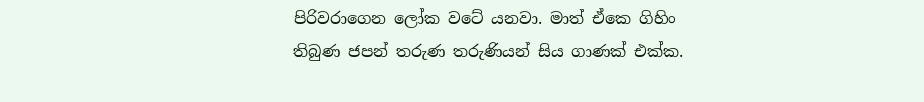පිරිවරාගෙන ලෝක වටේ යනවා. මාත් ඒකෙ ගිහිං තිබුණ ජපන් තරුණ තරුණියන් සිය ගාණක් එක්ක.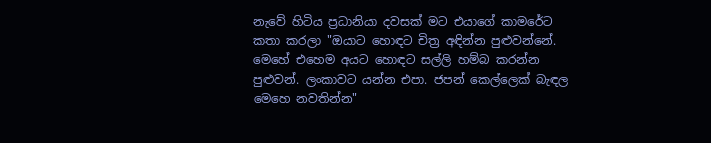නැවේ හිටිය ප්‍රධානියා දවසක් මට එයාගේ කාමරේට කතා කරලා "ඔයාට හොඳට චිත්‍ර අඳින්න පුළුවන්නේ. මෙහේ එහෙම අයට හොඳට සල්ලි හම්බ කරන්න පුළුවන්. ලංකාවට යන්න එපා. ජපන් කෙල්ලෙක් බැඳල මෙහෙ නවතින්න"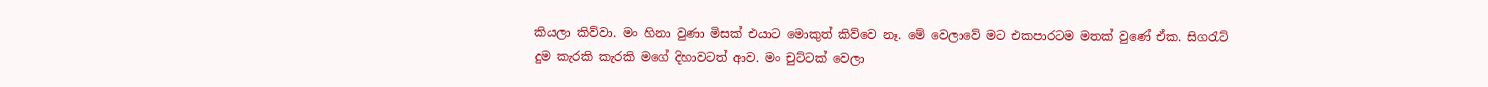කියලා කිව්වා. මං හිනා වුණා මිසක් එයාට මොකුත් කිව්වෙ නෑ. මේ වෙලාවේ මට එකපාරටම මතක් වුණේ ඒක. සිගරැට් දුම කැරකි කැරකි මගේ දිහාවටත් ආව. මං චුට්ටක් වෙලා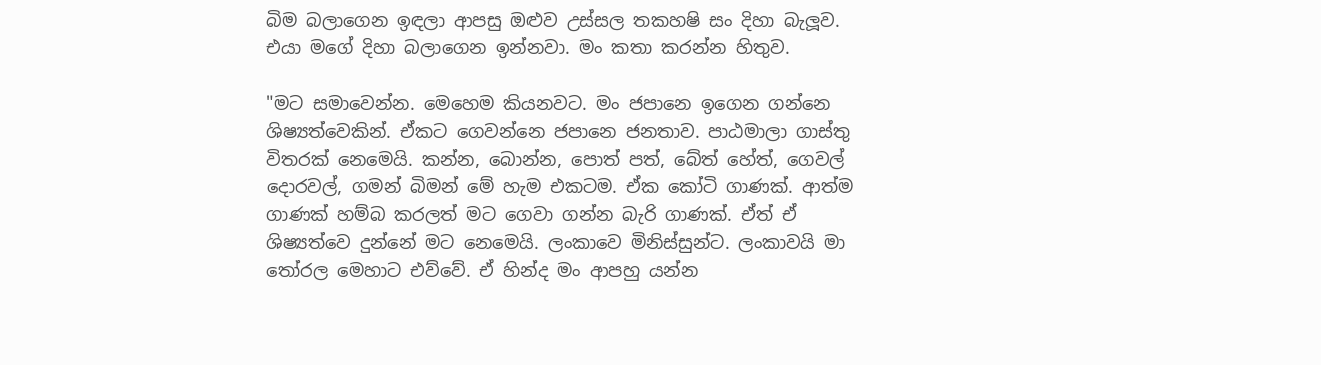බිම බලාගෙන ඉඳලා ආපසු ඔළුව උස්සල තකහෂි සං දිහා බැලූව. එයා මගේ දිහා බලාගෙන ඉන්නවා. මං කතා කරන්න හිතුව.

"මට සමාවෙන්න. මෙහෙම කියනවට. මං ජපානෙ ඉගෙන ගන්නෙ ශිෂ්‍යත්වෙකින්. ඒකට ගෙවන්නෙ ජපානෙ ජනතාව. පාඨමාලා ගාස්තු විතරක් නෙමෙයි. කන්න, බොන්න, පොත් පත්, බේත් හේත්, ගෙවල් දොරවල්, ගමන් බිමන් මේ හැම එකටම. ඒක කෝටි ගාණක්. ආත්ම ගාණක් හම්බ කරලත් මට ගෙවා ගන්න බැරි ගාණක්. ඒත් ඒ ශිෂ්‍යත්වෙ දුන්නේ මට නෙමෙයි. ලංකාවෙ මිනිස්සුන්ට. ලංකාවයි මා තෝරල මෙහාට එව්වේ. ඒ හින්ද මං ආපහු යන්න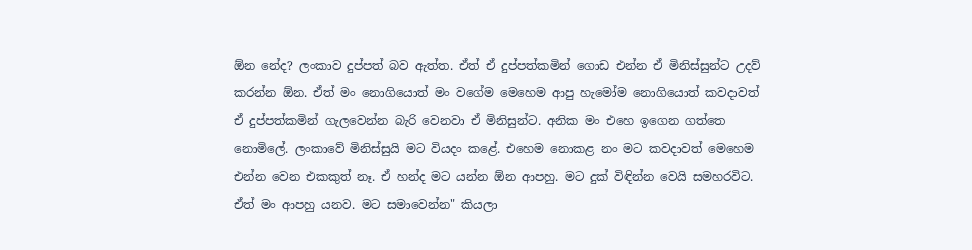ඕන නේද? ලංකාව දුප්පත් බව ඇත්ත. ඒත් ඒ දුප්පත්කමින් ගොඩ එන්න ඒ මිනිස්සුන්ට උදව් කරන්න ඕන. ඒත් මං නොගියොත් මං වගේම මෙහෙම ආපු හැමෝම නොගියොත් කවදාවත් ඒ දුප්පත්කමින් ගැලවෙන්න බැරි වෙනවා ඒ මිනිසුන්ට. අනික මං එහෙ ඉගෙන ගත්තෙ නොමිලේ. ලංකාවේ මිනිස්සුයි මට වියදං කළේ. එහෙම නොකළ නං මට කවදාවත් මෙහෙම එන්න වෙන එකකුත් නෑ. ඒ හන්ද මට යන්න ඕන ආපහු. මට දුක් විඳින්න වෙයි සමහරවිට. ඒත් මං ආපහු යනව. මට සමාවෙන්න" කියලා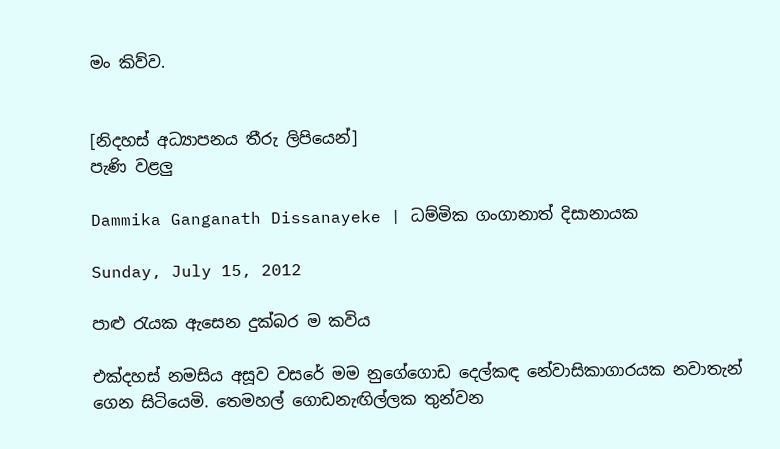මං කිව්ව.


[නිදහස් අධ්‍යාපනය තීරු ලිපියෙන්]
පැණි වළලු

Dammika Ganganath Dissanayeke | ධම්මික ගංගානාත් දිසානායක

Sunday, July 15, 2012

පාළු රැයක ඇසෙන දුක්බර ම කවිය

එක්දහස් නමසිය අසූව වසරේ මම නුගේගොඩ දෙල්කඳ නේවාසිකාගාරයක නවාතැන් ගෙන සිටියෙමි. තෙමහල් ගොඩනැඟිල්ලක තුන්වන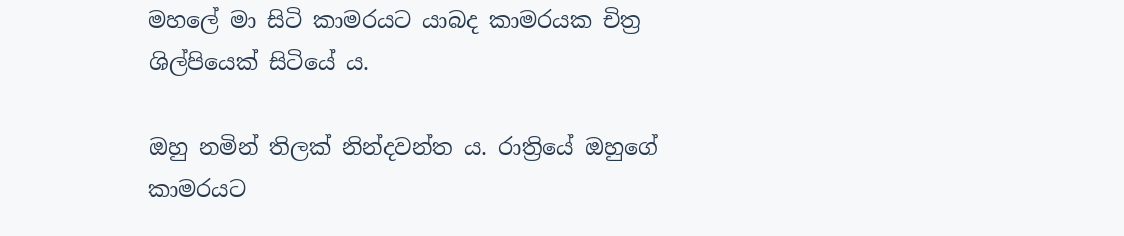මහලේ මා සිටි කාමරයට යාබද කාමරයක චිත්‍ර ශිල්පියෙක් සිටියේ ය.

ඔහු නමින් තිලක් නින්දවන්ත ය. රාත්‍රියේ ඔහුගේ කාමරයට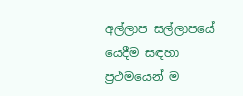අල්ලාප සල්ලාපයේ යෙදීම සඳහා ප්‍රථමයෙන් ම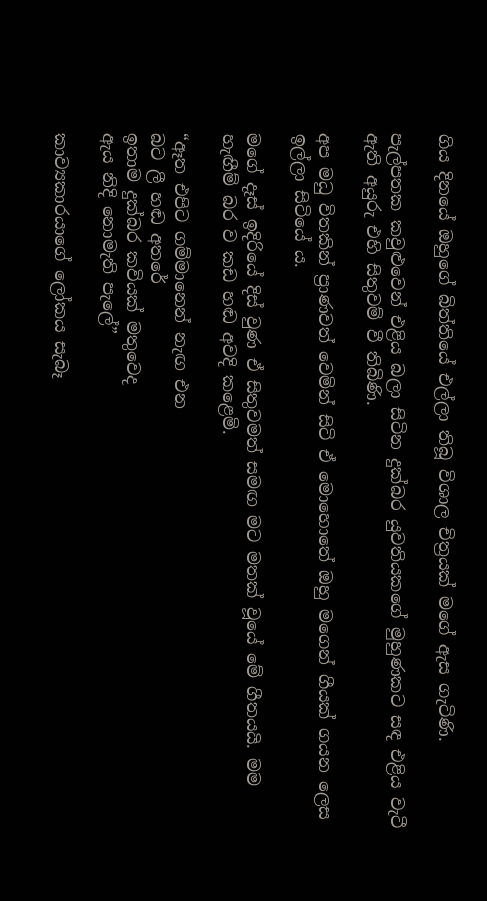ගිය දිනයේ ඔහුගේ බිත්තියේ එල්ලා තිබූ විශාල චිත්‍රයක් මගේ ඇස ගැටිණි.

පැල්පතක කවුළුවෙන් එළිය බලා සිටින දුක්බර යුවතියකගේ මුහුණකට සඳ එළිය වැටී ඇති අයුරු එහි සිතුවම් වී තිබිණි.

අප මධු විතකින් ප්‍රාණවත් වෙමින් සිටි ඒ මොහොතේ ඔහු මගෙන් ගීයක් ගයන ලෙස ඉල්ලා සිටියේ ය.

මගේ දෑස් ඉදිරියේ දිස් වුණ ඒ සිතුවමත් සමඟ මට මතක් වූයේ මේ ගීතයයි. මම හැඟීම් බර ව කඩ හඬ අවදි කළෙමි.

“ඈත එපිට ගම්මානෙන් නැඟ එන
බට ලී හඬ අතරේ
ඉතාම දුක්බර කවියක් මතුවෙද
ඇය නිදි නොමැති පැලේ”

කාව්‍යකාරයාගේ ලෝකය සැබෑ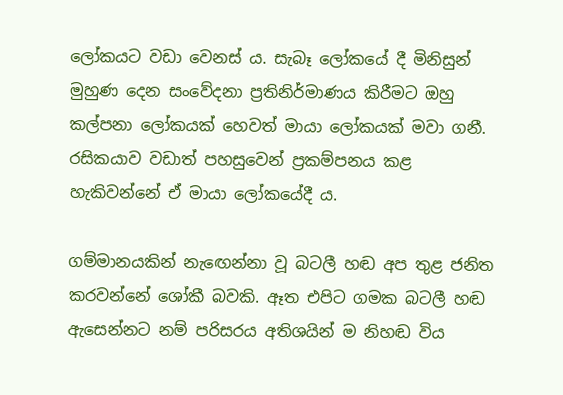ලෝකයට වඩා වෙනස් ය. සැබෑ ලෝකයේ දී මිනිසුන් මුහුණ දෙන සංවේදනා ප්‍රතිනිර්මාණය කිරීමට ඔහු කල්පනා ලෝකයක් හෙවත් මායා ලෝකයක් මවා ගනී. රසිකයාව වඩාත් පහසුවෙන් ප්‍රකම්පනය කළ හැකිවන්නේ ඒ මායා ලෝකයේදී ය.

ගම්මානයකින් නැඟෙන්නා වූ බටලී හඬ අප තුළ ජනිත කරවන්නේ ශෝකී බවකි. ඈත එපිට ගමක බටලී හඬ ඇසෙන්නට නම් පරිසරය අතිශයින් ම නිහඬ විය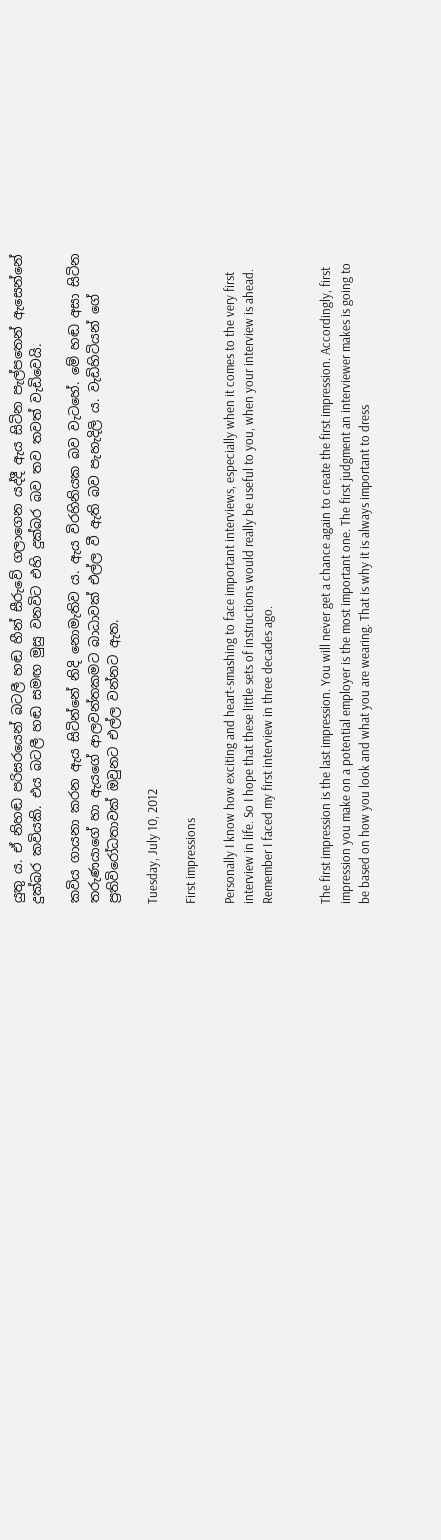යුතු ය. ඒ නිහඬ පරිසරයෙන් බටලී හඬ හීන් සීරුවේ ගලාගෙන යද්දී ඇය සිටින පැල්පතෙන් ඇසෙන්නේ දුක්බර කවියකි. එය බටලී හඬ සමඟ මුසු වනවිට එහි දුක්බර බව තව තවත් වැඩිවෙයි.

කවිය ගායනා කරන ඇය සිටින්නේ නිදි නොමැතිව ය. ඇය විරහිනියක බව වැටහේ. මේ හඬ අසා සිටින තරුණයාගේ හා ඇයගේ ආලවන්තකමට බාධාවක් එල්ල වී ඇති බව පැහැදිලි ය. වැඩිහිටියන් ගේ ප්‍රතිවිරෝධතාවක් ඔවුනට එල්ල වන්නට ඇත.

Tuesday, July 10, 2012

First impressions

Personally I know how exciting and heart-smashing to face important interviews, especially when it comes to the very first interview in life. So I hope that these little sets of instructions would really be useful to you, when your interview is ahead. Remember I faced my first interview in three decades ago.


The first impression is the last impression. You will never get a chance again to create the first impression. Accordingly, first impression you make on a potential employer is the most important one. The first judgment an interviewer makes is going to be based on how you look and what you are wearing. That is why it is always important to dress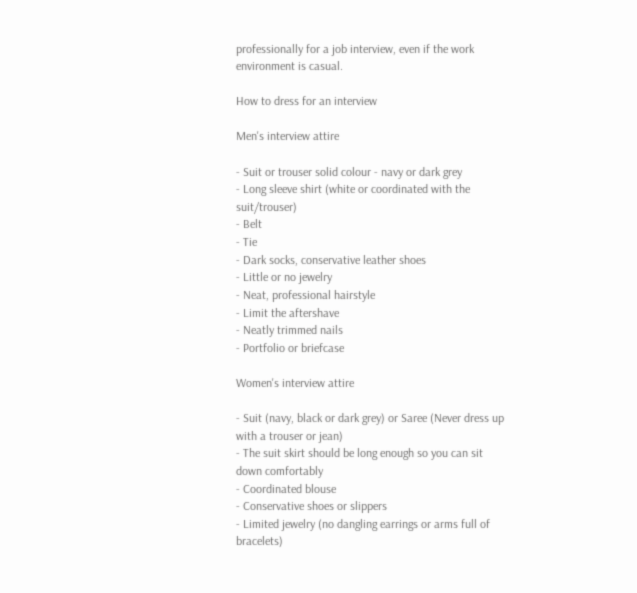professionally for a job interview, even if the work environment is casual.

How to dress for an interview

Men's interview attire

- Suit or trouser solid colour - navy or dark grey
- Long sleeve shirt (white or coordinated with the suit/trouser)
- Belt
- Tie
- Dark socks, conservative leather shoes
- Little or no jewelry
- Neat, professional hairstyle
- Limit the aftershave
- Neatly trimmed nails
- Portfolio or briefcase

Women's interview attire

- Suit (navy, black or dark grey) or Saree (Never dress up with a trouser or jean)
- The suit skirt should be long enough so you can sit down comfortably
- Coordinated blouse
- Conservative shoes or slippers
- Limited jewelry (no dangling earrings or arms full of bracelets)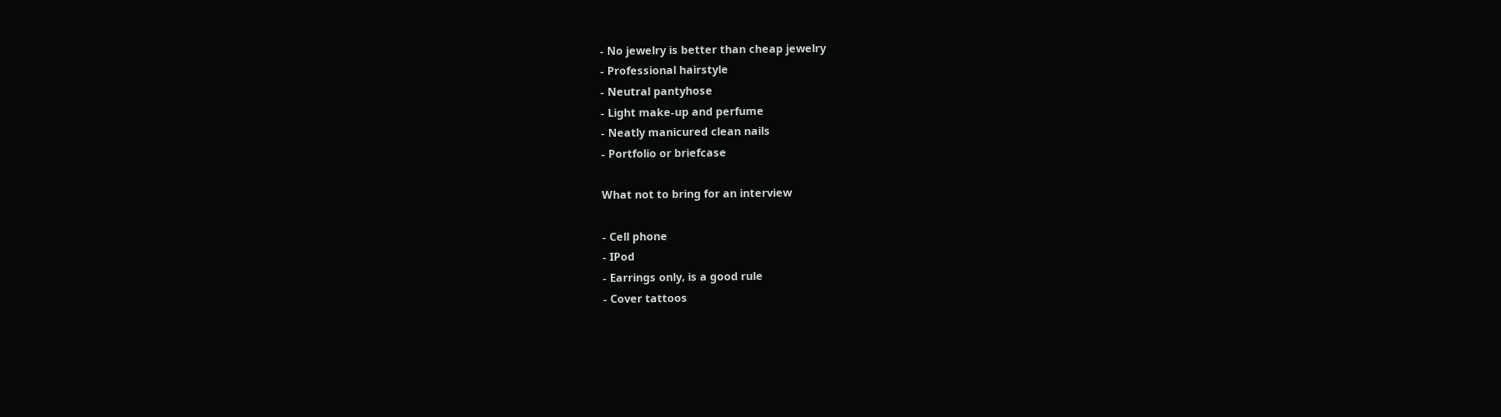- No jewelry is better than cheap jewelry
- Professional hairstyle
- Neutral pantyhose
- Light make-up and perfume
- Neatly manicured clean nails
- Portfolio or briefcase

What not to bring for an interview

- Cell phone
- IPod
- Earrings only, is a good rule
- Cover tattoos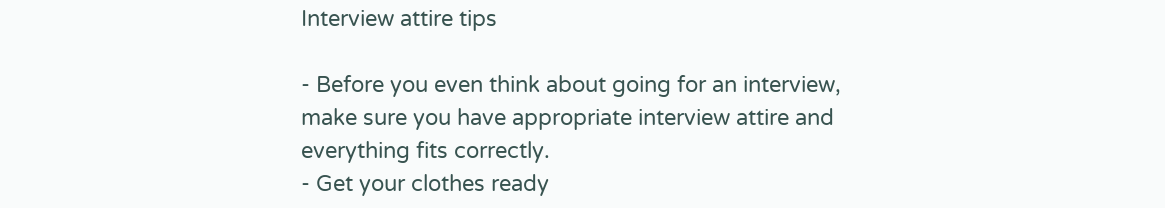Interview attire tips

- Before you even think about going for an interview, make sure you have appropriate interview attire and everything fits correctly.
- Get your clothes ready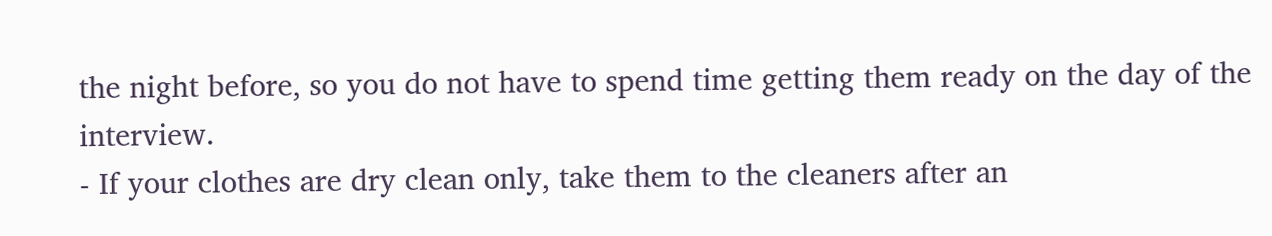the night before, so you do not have to spend time getting them ready on the day of the interview.
- If your clothes are dry clean only, take them to the cleaners after an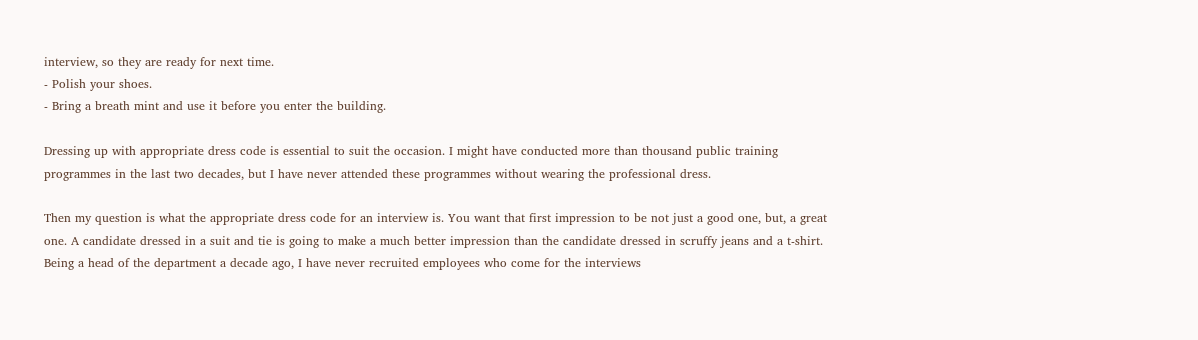interview, so they are ready for next time.
- Polish your shoes.
- Bring a breath mint and use it before you enter the building.

Dressing up with appropriate dress code is essential to suit the occasion. I might have conducted more than thousand public training programmes in the last two decades, but I have never attended these programmes without wearing the professional dress.

Then my question is what the appropriate dress code for an interview is. You want that first impression to be not just a good one, but, a great one. A candidate dressed in a suit and tie is going to make a much better impression than the candidate dressed in scruffy jeans and a t-shirt. Being a head of the department a decade ago, I have never recruited employees who come for the interviews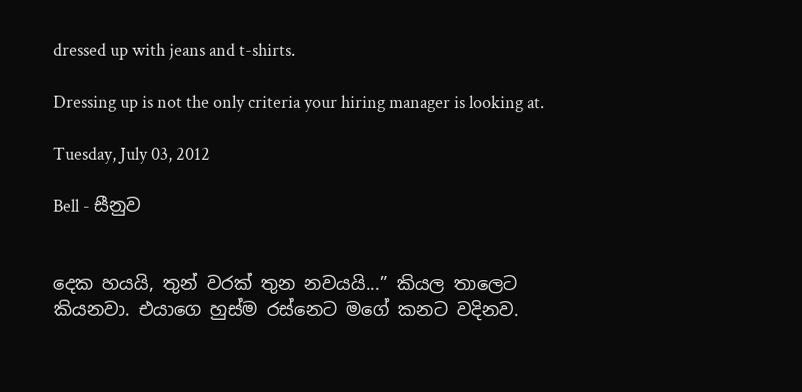dressed up with jeans and t-shirts.

Dressing up is not the only criteria your hiring manager is looking at.

Tuesday, July 03, 2012

Bell - සීනුව


දෙක හයයි, තුන් වරක් තුන නවයයි...” කියල තාලෙට කියනවා. එයාගෙ හුස්ම රස්නෙට මගේ කනට වදිනව.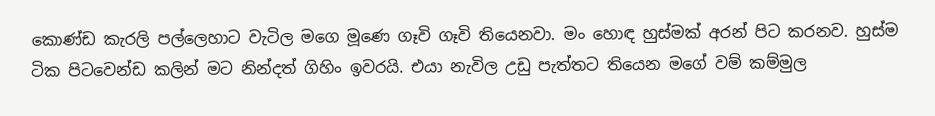කොණ්ඩ කැරලි පල්ලෙහාට වැටිල මගෙ මූණෙ ගෑවි ගෑවි තියෙනවා. මං හොඳ හුස්මක් අරන් පිට කරනව. හුස්ම ටික පිටවෙන්ඩ කලින් මට නින්දත් ගිහිං ඉවරයි. එයා නැවිල උඩු පැත්තට තියෙන මගේ වම් කම්මුල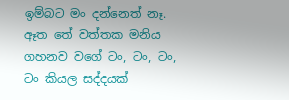ඉම්බට මං දන්නෙත් නෑ.
ඈත තේ වත්තක මනිය ගහනව වගේ ටං, ටං, ටං, ටං කියල සද්දයක්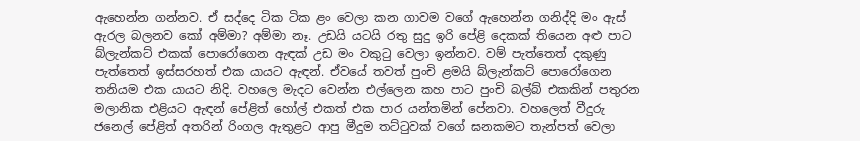ඇහෙන්න ගන්නව. ඒ සද්දෙ ටික ටික ළං වෙලා කන ගාවම වගේ ඇහෙන්න ගනිද්දි මං ඇස් ඇරල බලනව කෝ අම්මා? අම්මා නෑ. උඩයි යටයි රතු සුදු ඉරි පේළි දෙකක් තියෙන අළු පාට බ්ලැන්කට් එකක් පොරෝගෙන ඇඳක් උඩ මං වකුටු වෙලා ඉන්නව. වම් පැත්තෙත් දකුණු පැත්තෙත් ඉස්සරහත් එක යායට ඇඳන්. ඒවයේ තවත් පුංචි ළමයි බ්ලැන්කට් පොරෝගෙන තනියම එක යායට නිදි. වහලෙ මැදට වෙන්න එල්ලෙන කහ පාට පුංචි බල්බ් එකකින් පතුරන මලානික එළියට ඇඳන් පේළිත් හෝල් එකත් එක පාර යන්තමින් පේනවා. වහලෙත් වීදුරු ජනෙල් පේළිත් අතරින් රිංගල ඇතුළට ආපු මීදුම තට්ටුවක් වගේ ඝනකමට තැන්පත් වෙලා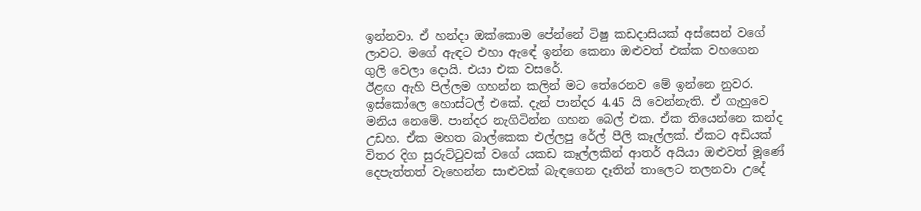ඉන්නවා. ඒ හන්දා ඔක්කොම පේන්නේ ටිෂු කඩදාසියක් අස්සෙන් වගේ ලාවට. මගේ ඇඳට එහා ඇඳේ ඉන්න කෙනා ඔළුවත් එක්ක වහගෙන ගුලි වෙලා දොයි. එයා එක වසරේ.
ඊළඟ ඇහි පිල්ලම ගහන්න කලින් මට තේරෙනව මේ ඉන්නෙ නුවර. ඉස්කෝලෙ හොස්ටල් එකේ. දැන් පාන්දර 4.45 යි වෙන්නැති. ඒ ගැහුවෙ මනිය නෙමේ. පාන්දර නැගිටින්න ගහන බෙල් එක. ඒක තියෙන්නෙ කන්ද උඩහ. ඒක මහත බාල්කෙක එල්ලපු රේල් පීලි කෑල්ලක්. ඒකට අඩියක් විතර දිග සුරුට්ටුවක් වගේ යකඩ කෑල්ලකින් ආතර් අයියා ඔළුවත් මූණේ දෙපැත්තත් වැහෙන්න සාළුවක් බැඳගෙන දෑතින් තාලෙට තලනවා උදේ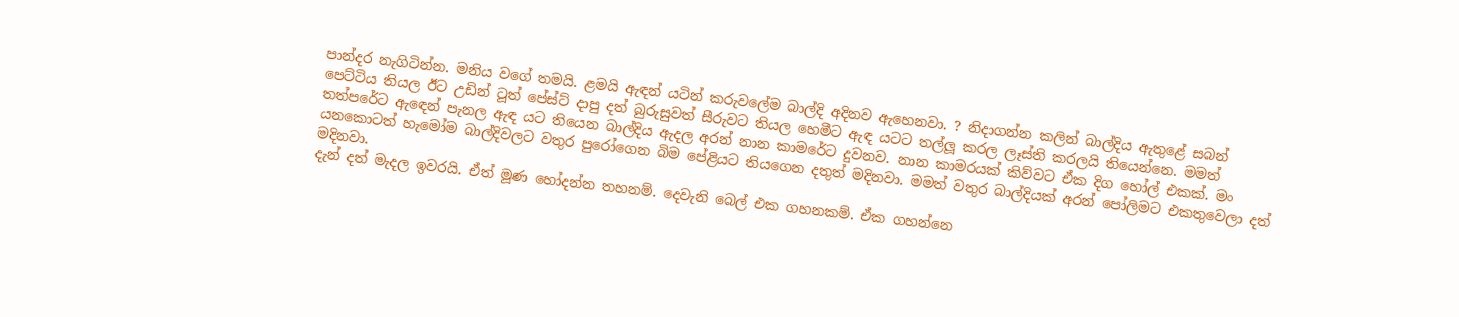පාන්දර නැගිටින්න. මනිය වගේ තමයි. ළමයි ඇඳන් යටින් කරුවලේම බාල්දි අදිනව ඇහෙනවා. ? නිදාගන්න කලින් බාල්දිය ඇතුළේ සබන් පෙට්ටිය තියල ඊට උඩින් ටූත් පේස්ට් දාපු දත් බුරුසුවත් සීරුවට තියල හෙමීට ඇඳ යටට තල්ලූ කරල ලෑස්ති කරලයි තියෙන්නෙ. මමත් තත්පරේට ඇඳෙන් පැනල ඇඳ යට තියෙන බාල්දිය ඇදල අරන් නාන කාමරේට දුවනව. නාන කාමරයක් කිව්වට ඒක දිග හෝල් එකක්. මං යනකොටත් හැමෝම බාල්දිවලට වතුර පුරෝගෙන බිම පේළියට තියගෙන දතුත් මදිනවා. මමත් වතුර බාල්දියක් අරන් පෝලිමට එකතුවෙලා දත් මදිනවා.
දැන් දත් මැදල ඉවරයි. ඒත් මූණ හෝදන්න තහනම්. දෙවැනි බෙල් එක ගහනකම්. ඒක ගහන්නෙ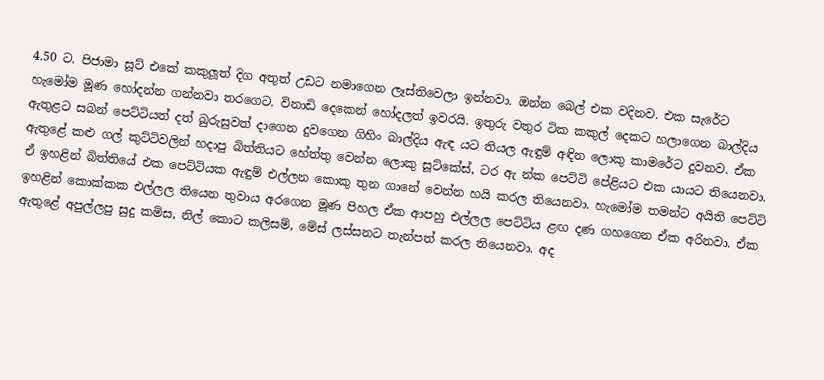4.50 ට. පිජාමා සූට් එකේ කකුලූත් දිග අතුත් උඩට නමාගෙන ලෑස්තිවෙලා ඉන්නවා. ඔන්න බෙල් එක වදිනව. එක සැරේට හැමෝම මූණ හෝදන්න ගන්නවා තරගෙට. විනාඩි දෙකෙන් හෝදලත් ඉවරයි. ඉතුරු වතුර ටික කකුල් දෙකට හලාගෙන බාල්දිය ඇතුළට සබන් පෙට්ටියත් දත් බුරුසුවත් දාගෙන දුවගෙන ගිහිං බාල්දිය ඇඳ යට තියල ඇඳුම් අඳින ලොකු කාමරේට දුවනව. ඒක ඇතුළේ කළු ගල් කුට්ටිවලින් හදාපු බිත්තියට හේත්තු වෙන්න ලොකු සූට්කේස්, ටර ඇ න්ක පෙට්ටි පේළියට එක යායට තියෙනවා. ඒ ඉහළින් බිත්තියේ එක පෙට්ටියක ඇඳුම් එල්ලන කොකු තුන ගානේ වෙන්න හයි කරල තියෙනවා. හැමෝම තමන්ට අයිති පෙට්ටි ඉහළින් කොක්කක එල්ලල තියෙන තුවාය අරගෙන මූණ පිහල ඒක ආපහු එල්ලල පෙට්ටිය ළඟ දණ ගහගෙන ඒක අරිනවා. ඒක ඇතුළේ අපුල්ලපු සුදු කමිස, නිල් කොට කලිසම්, මේස් ලස්සනට තැන්පත් කරල තියෙනවා. අද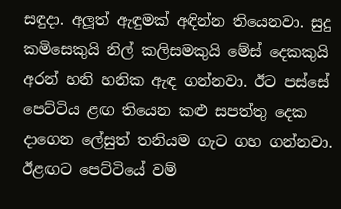සඳුදා. අලූත් ඇඳුමක් අඳින්න තියෙනවා. සුදු කමිසෙකුයි නිල් කලිසමකුයි මේස් දෙකකුයි අරන් හනි හනික ඇඳ ගන්නවා. ඊට පස්සේ පෙට්ටිය ළඟ තියෙන කළු සපත්තු දෙක දාගෙන ලේසුත් තනියම ගැට ගහ ගන්නවා. ඊළඟට පෙට්ටියේ වම්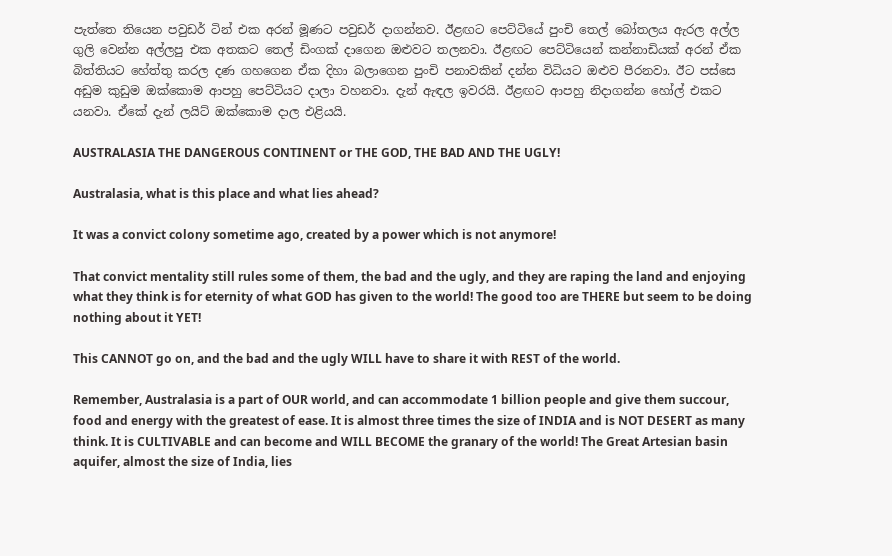පැත්තෙ තියෙන පවුඩර් ටින් එක අරන් මූණට පවුඩර් දාගන්නව. ඊළඟට පෙට්ටියේ පුංචි තෙල් බෝතලය ඇරල අල්ල ගුලි වෙන්න අල්ලපු එක අතකට තෙල් ඩිංගක් දාගෙන ඔළුවට තලනවා. ඊළඟට පෙට්ටියෙන් කන්නාඩියක් අරන් ඒක බිත්තියට හේත්තු කරල දණ ගහගෙන ඒක දිහා බලාගෙන පුංචි පනාවකින් දන්න විධියට ඔළුව පීරනවා. ඊට පස්සෙ අඩුම කුඩුම ඔක්කොම ආපහු පෙට්ටියට දාලා වහනවා. දැන් ඇඳල ඉවරයි. ඊළඟට ආපහු නිදාගන්න හෝල් එකට යනවා. ඒකේ දැන් ලයිට් ඔක්කොම දාල එළියයි.

AUSTRALASIA THE DANGEROUS CONTINENT or THE GOD, THE BAD AND THE UGLY!

Australasia, what is this place and what lies ahead?

It was a convict colony sometime ago, created by a power which is not anymore!

That convict mentality still rules some of them, the bad and the ugly, and they are raping the land and enjoying what they think is for eternity of what GOD has given to the world! The good too are THERE but seem to be doing nothing about it YET!

This CANNOT go on, and the bad and the ugly WILL have to share it with REST of the world.

Remember, Australasia is a part of OUR world, and can accommodate 1 billion people and give them succour, food and energy with the greatest of ease. It is almost three times the size of INDIA and is NOT DESERT as many think. It is CULTIVABLE and can become and WILL BECOME the granary of the world! The Great Artesian basin aquifer, almost the size of India, lies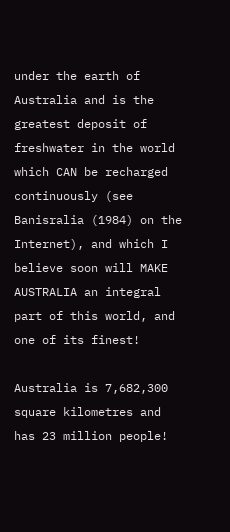under the earth of Australia and is the greatest deposit of freshwater in the world which CAN be recharged continuously (see Banisralia (1984) on the Internet), and which I believe soon will MAKE AUSTRALIA an integral part of this world, and one of its finest!

Australia is 7,682,300 square kilometres and has 23 million people!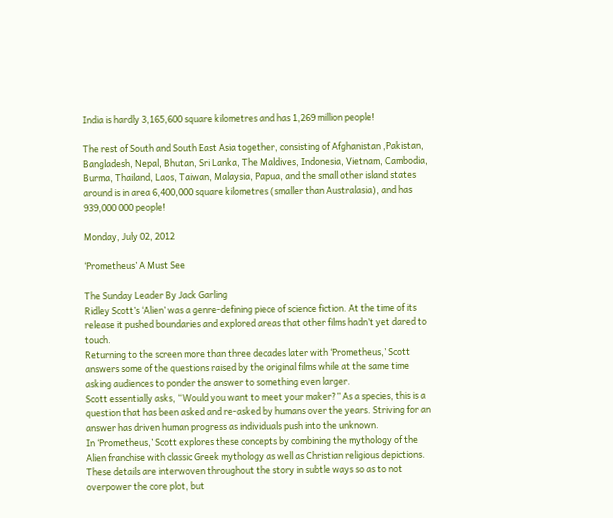India is hardly 3,165,600 square kilometres and has 1,269 million people!

The rest of South and South East Asia together, consisting of Afghanistan ,Pakistan, Bangladesh, Nepal, Bhutan, Sri Lanka, The Maldives, Indonesia, Vietnam, Cambodia, Burma, Thailand, Laos, Taiwan, Malaysia, Papua, and the small other island states around is in area 6,400,000 square kilometres (smaller than Australasia), and has 939,000 000 people!

Monday, July 02, 2012

‘Prometheus’ A Must See

The Sunday Leader By Jack Garling
Ridley Scott’s ‘Alien’ was a genre-defining piece of science fiction. At the time of its release it pushed boundaries and explored areas that other films hadn’t yet dared to touch.
Returning to the screen more than three decades later with ‘Prometheus,’ Scott answers some of the questions raised by the original films while at the same time asking audiences to ponder the answer to something even larger.
Scott essentially asks, “Would you want to meet your maker?” As a species, this is a question that has been asked and re-asked by humans over the years. Striving for an answer has driven human progress as individuals push into the unknown.
In ‘Prometheus,’ Scott explores these concepts by combining the mythology of the Alien franchise with classic Greek mythology as well as Christian religious depictions. These details are interwoven throughout the story in subtle ways so as to not overpower the core plot, but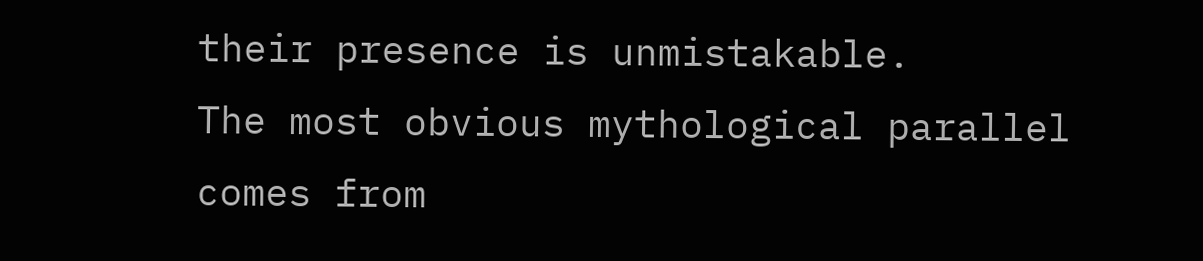their presence is unmistakable.
The most obvious mythological parallel comes from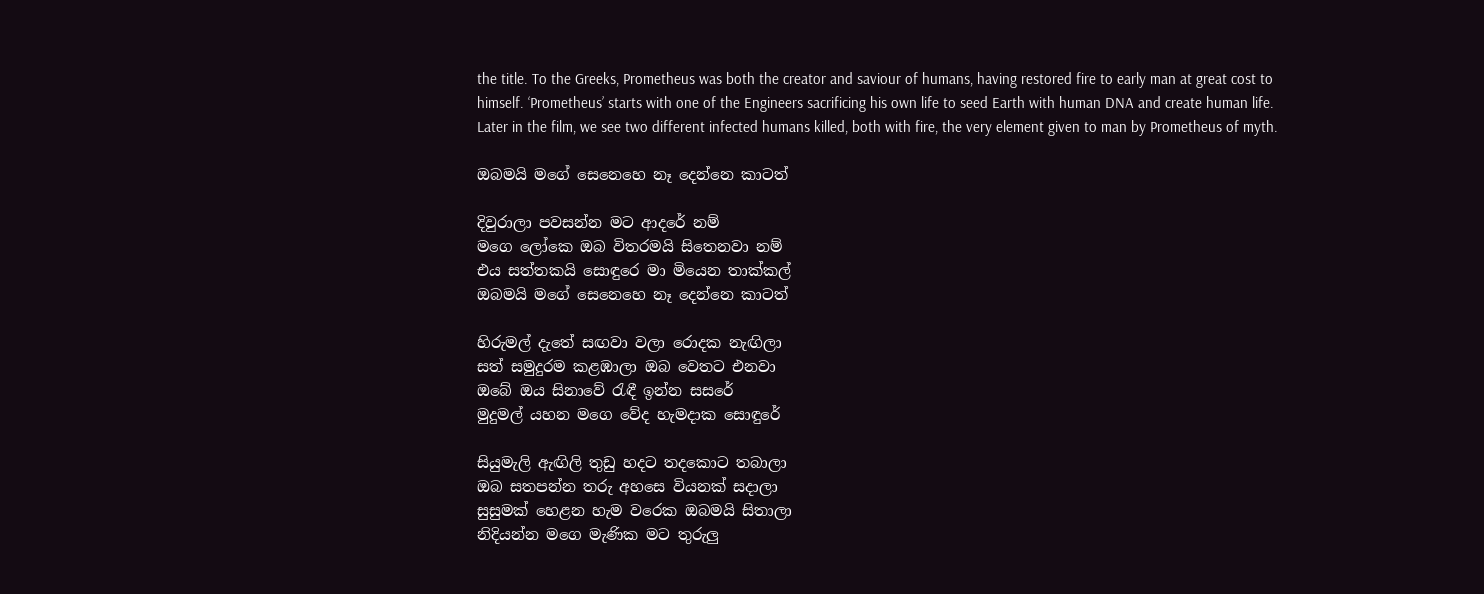the title. To the Greeks, Prometheus was both the creator and saviour of humans, having restored fire to early man at great cost to himself. ‘Prometheus’ starts with one of the Engineers sacrificing his own life to seed Earth with human DNA and create human life. Later in the film, we see two different infected humans killed, both with fire, the very element given to man by Prometheus of myth.

ඔබමයි මගේ සෙනෙහෙ නෑ දෙන්නෙ කාටත්

දිවුරාලා පවසන්න මට ආදරේ නම්
මගෙ ලෝකෙ ඔබ විතරමයි සිතෙනවා නම්
එය සත්තකයි සොඳුරෙ මා මියෙන තාක්‌කල්
ඔබමයි මගේ සෙනෙහෙ නෑ දෙන්නෙ කාටත්

හිරුමල් දැතේ සඟවා වලා රොදක නැඟිලා
සත් සමුදුරම කළඹාලා ඔබ වෙතට එනවා
ඔබේ ඔය සිනාවේ රැඳී ඉන්න සසරේ
මුදුමල් යහන මගෙ වේද හැමදාක සොඳුරේ

සියුමැලි ඇඟිලි තුඩු හදට තදකොට තබාලා
ඔබ සතපන්න තරු අහසෙ වියනක්‌ සදාලා
සුසුමක්‌ හෙළන හැම වරෙක ඔබමයි සිතාලා
නිදියන්න මගෙ මැණික මට තුරුලු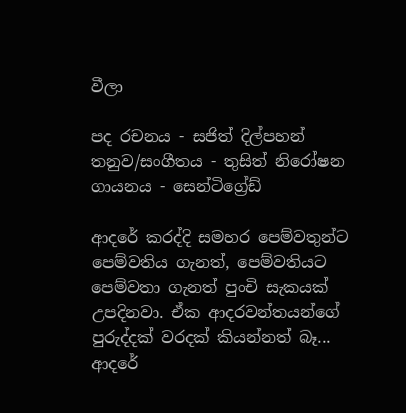වීලා

පද රචනය - සජිත් දිල්පහන්
තනුව/සංගීතය - තුසිත් නිරෝෂන
ගායනය - සෙන්ටිග්‍රේඩ්

ආදරේ කරද්දි සමහර පෙම්වතුන්ට පෙම්වතිය ගැනත්, පෙම්වතියට පෙම්වතා ගැනත් පුංචි සැකයක්‌ උපදිනවා. ඒක ආදරවන්තයන්ගේ පුරුද්දක්‌ වරදක්‌ කියන්නත් බෑ... ආදරේ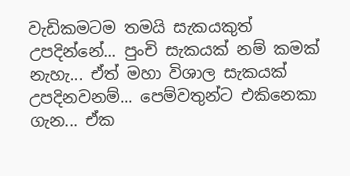වැඩිකමටම තමයි සැකයකුත් උපදින්නේ... පුංචි සැකයක්‌ නම් කමක්‌ නැහැ... ඒත් මහා විශාල සැකයක්‌ උපදිනවනම්... පෙම්වතුන්ට එකිනෙකා ගැන... ඒක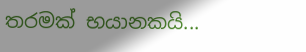තරමක්‌ භයානකයි...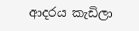ආදරය කැඩිලා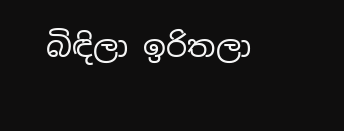බිඳිලා ඉරිතලා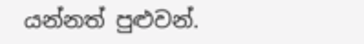යන්නත් පුළුවන්.